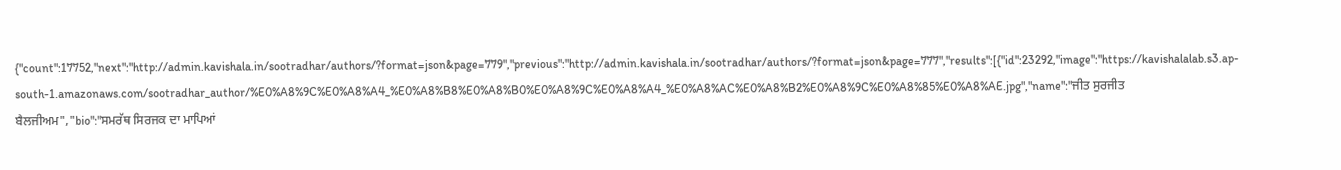{"count":17752,"next":"http://admin.kavishala.in/sootradhar/authors/?format=json&page=779","previous":"http://admin.kavishala.in/sootradhar/authors/?format=json&page=777","results":[{"id":23292,"image":"https://kavishalalab.s3.ap-south-1.amazonaws.com/sootradhar_author/%E0%A8%9C%E0%A8%A4_%E0%A8%B8%E0%A8%B0%E0%A8%9C%E0%A8%A4_%E0%A8%AC%E0%A8%B2%E0%A8%9C%E0%A8%85%E0%A8%AE.jpg","name":"ਜੀਤ ਸੁਰਜੀਤ ਬੈਲਜੀਅਮ","bio":"ਸਮਰੱਥ ਸਿਰਜਕ ਦਾ ਮਾਪਿਆਂ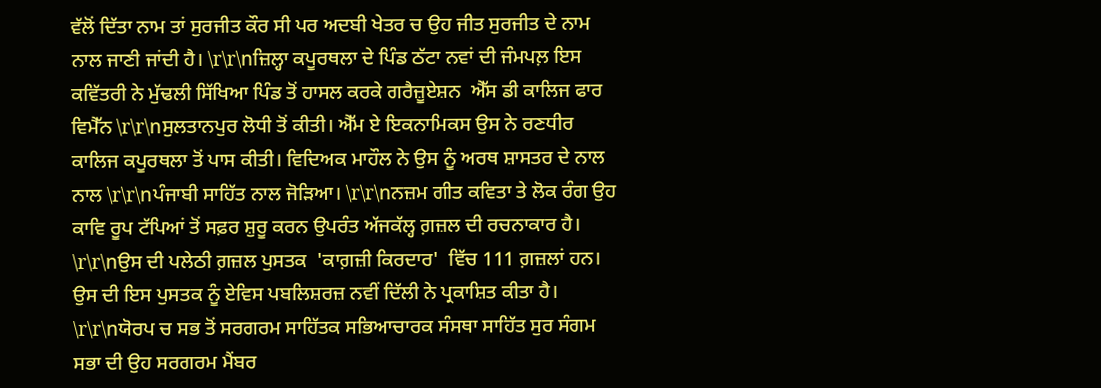ਵੱਲੋਂ ਦਿੱਤਾ ਨਾਮ ਤਾਂ ਸੁਰਜੀਤ ਕੌਰ ਸੀ ਪਰ ਅਦਬੀ ਖੇਤਰ ਚ ਉਹ ਜੀਤ ਸੁਰਜੀਤ ਦੇ ਨਾਮ ਨਾਲ ਜਾਣੀ ਜਾਂਦੀ ਹੈ। \r\r\nਜ਼ਿਲ੍ਹਾ ਕਪੂਰਥਲਾ ਦੇ ਪਿੰਡ ਠੱਟਾ ਨਵਾਂ ਦੀ ਜੰਮਪਲ਼ ਇਸ ਕਵਿੱਤਰੀ ਨੇ ਮੁੱਢਲੀ ਸਿੱਖਿਆ ਪਿੰਡ ਤੋਂ ਹਾਸਲ ਕਰਕੇ ਗਰੈਜ਼ੂਏਸ਼ਨ  ਐੱਸ ਡੀ ਕਾਲਿਜ ਫਾਰ ਵਿਮੈੱਨ \r\r\nਸੁਲਤਾਨਪੁਰ ਲੋਧੀ ਤੋਂ ਕੀਤੀ। ਐੱਮ ਏ ਇਕਨਾਮਿਕਸ ਉਸ ਨੇ ਰਣਧੀਰ ਕਾਲਿਜ ਕਪੂਰਥਲਾ ਤੋਂ ਪਾਸ ਕੀਤੀ। ਵਿਦਿਅਕ ਮਾਹੌਲ ਨੇ ਉਸ ਨੂੰ ਅਰਥ ਸ਼ਾਸਤਰ ਦੇ ਨਾਲ ਨਾਲ \r\r\nਪੰਜਾਬੀ ਸਾਹਿੱਤ ਨਾਲ ਜੋੜਿਆ। \r\r\nਨਜ਼ਮ ਗੀਤ ਕਵਿਤਾ ਤੇ ਲੋਕ ਰੰਗ ਉਹ ਕਾਵਿ ਰੂਪ ਟੱਪਿਆਂ ਤੋਂ ਸਫ਼ਰ ਸ਼ੁਰੂ ਕਰਨ ਉਪਰੰਤ ਅੱਜਕੱਲ੍ਹ ਗ਼ਜ਼ਲ ਦੀ ਰਚਨਾਕਾਰ ਹੈ। \r\r\nਉਸ ਦੀ ਪਲੇਠੀ ਗ਼ਜ਼ਲ ਪੁਸਤਕ  'ਕਾਗ਼ਜ਼ੀ ਕਿਰਦਾਰ'  ਵਿੱਚ 111 ਗ਼ਜ਼ਲਾਂ ਹਨ। ਉਸ ਦੀ ਇਸ ਪੁਸਤਕ ਨੂੰ ਏਵਿਸ ਪਬਲਿਸ਼ਰਜ਼ ਨਵੀਂ ਦਿੱਲੀ ਨੇ ਪ੍ਰਕਾਸ਼ਿਤ ਕੀਤਾ ਹੈ। \r\r\nਯੋਰਪ ਚ ਸਭ ਤੋਂ ਸਰਗਰਮ ਸਾਹਿੱਤਕ ਸਭਿਆਚਾਰਕ ਸੰਸਥਾ ਸਾਹਿੱਤ ਸੁਰ ਸੰਗਮ ਸਭਾ ਦੀ ਉਹ ਸਰਗਰਮ ਮੈਂਬਰ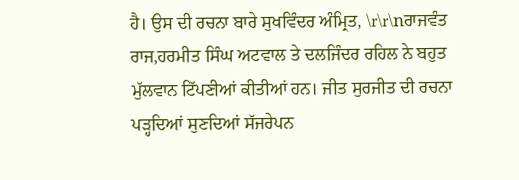ਹੈ। ਉਸ ਦੀ ਰਚਨਾ ਬਾਰੇ ਸੁਖਵਿੰਦਰ ਅੰਮ੍ਰਿਤ, \r\r\nਰਾਜਵੰਤ ਰਾਜ,ਹਰਮੀਤ ਸਿੰਘ ਅਟਵਾਲ ਤੇ ਦਲਜਿੰਦਰ ਰਹਿਲ ਨੇ ਬਹੁਤ ਮੁੱਲਵਾਨ ਟਿੱਪਣੀਆਂ ਕੀਤੀਆਂ ਹਨ। ਜੀਤ ਸੁਰਜੀਤ ਦੀ ਰਚਨਾ ਪੜ੍ਹਦਿਆਂ ਸੁਣਦਿਆਂ ਸੱਜਰੇਪਨ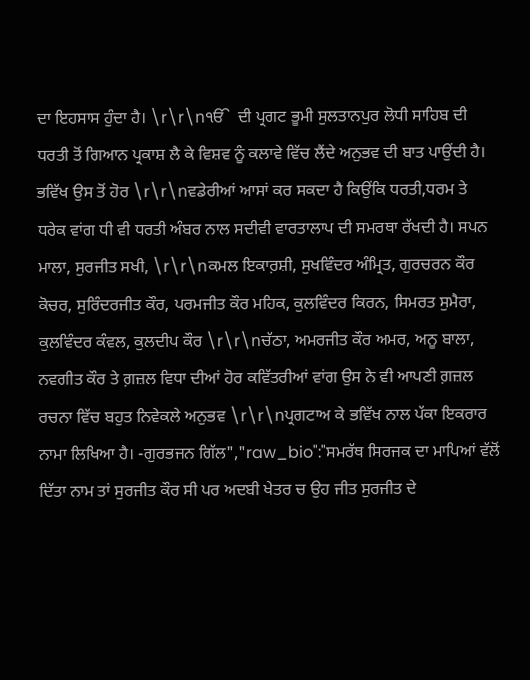ਦਾ ਇਹਸਾਸ ਹੁੰਦਾ ਹੈ। \r\r\nੴ  ਦੀ ਪ੍ਰਗਟ ਭੂਮੀ ਸੁਲਤਾਨਪੁਰ ਲੋਧੀ ਸਾਹਿਬ ਦੀ  ਧਰਤੀ ਤੋਂ ਗਿਆਨ ਪ੍ਰਕਾਸ਼ ਲੈ ਕੇ ਵਿਸ਼ਵ ਨੂੰ ਕਲਾਵੇ ਵਿੱਚ ਲੈਂਦੇ ਅਨੁਭਵ ਦੀ ਬਾਤ ਪਾਉਂਦੀ ਹੈ। ਭਵਿੱਖ ਉਸ ਤੋਂ ਹੋਰ \r\r\nਵਡੇਰੀਆਂ ਆਸਾਂ ਕਰ ਸਕਦਾ ਹੈ ਕਿਉਂਕਿ ਧਰਤੀ,ਧਰਮ ਤੇ ਧਰੇਕ ਵਾਂਗ ਧੀ ਵੀ ਧਰਤੀ ਅੰਬਰ ਨਾਲ ਸਦੀਵੀ ਵਾਰਤਾਲਾਪ ਦੀ ਸਮਰਥਾ ਰੱਖਦੀ ਹੈ। ਸਪਨ  ਮਾਲਾ, ਸੁਰਜੀਤ ਸਖੀ, \r\r\nਕਮਲ ਇਕਾਰ਼ਸ਼ੀ, ਸੁਖਵਿੰਦਰ ਅੰਮ੍ਰਿਤ, ਗੁਰਚਰਨ ਕੌਰ ਕੋਚਰ, ਸੁਰਿੰਦਰਜੀਤ ਕੌਰ, ਪਰਮਜੀਤ ਕੌਰ ਮਹਿਕ, ਕੁਲਵਿੰਦਰ ਕਿਰਨ, ਸਿਮਰਤ ਸੁਮੈਰਾ, ਕੁਲਵਿੰਦਰ ਕੰਵਲ, ਕੁਲਦੀਪ ਕੌਰ \r\r\nਚੱਠਾ, ਅਮਰਜੀਤ ਕੌਰ ਅਮਰ, ਅਨੂ ਬਾਲਾ, ਨਵਗੀਤ ਕੌਰ ਤੇ ਗ਼ਜ਼ਲ ਵਿਧਾ ਦੀਆਂ ਹੋਰ ਕਵਿੱਤਰੀਆਂ ਵਾਂਗ ਉਸ ਨੇ ਵੀ ਆਪਣੀ ਗ਼ਜ਼ਲ ਰਚਨਾ ਵਿੱਚ ਬਹੁਤ ਨਿਵੇਕਲੇ ਅਨੁਭਵ \r\r\nਪ੍ਰਗਟਾਅ ਕੇ ਭਵਿੱਖ ਨਾਲ ਪੱਕਾ ਇਕਰਾਰ ਨਾਮਾ ਲਿਖਿਆ ਹੈ। -ਗੁਰਭਜਨ ਗਿੱਲ","raw_bio":"ਸਮਰੱਥ ਸਿਰਜਕ ਦਾ ਮਾਪਿਆਂ ਵੱਲੋਂ ਦਿੱਤਾ ਨਾਮ ਤਾਂ ਸੁਰਜੀਤ ਕੌਰ ਸੀ ਪਰ ਅਦਬੀ ਖੇਤਰ ਚ ਉਹ ਜੀਤ ਸੁਰਜੀਤ ਦੇ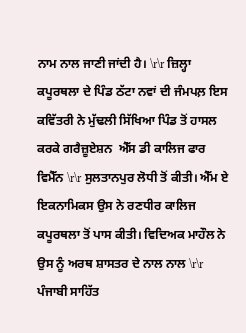ਨਾਮ ਨਾਲ ਜਾਣੀ ਜਾਂਦੀ ਹੈ। \r\r ਜ਼ਿਲ੍ਹਾ ਕਪੂਰਥਲਾ ਦੇ ਪਿੰਡ ਠੱਟਾ ਨਵਾਂ ਦੀ ਜੰਮਪਲ਼ ਇਸ ਕਵਿੱਤਰੀ ਨੇ ਮੁੱਢਲੀ ਸਿੱਖਿਆ ਪਿੰਡ ਤੋਂ ਹਾਸਲ ਕਰਕੇ ਗਰੈਜ਼ੂਏਸ਼ਨ  ਐੱਸ ਡੀ ਕਾਲਿਜ ਫਾਰ ਵਿਮੈੱਨ \r\r ਸੁਲਤਾਨਪੁਰ ਲੋਧੀ ਤੋਂ ਕੀਤੀ। ਐੱਮ ਏ ਇਕਨਾਮਿਕਸ ਉਸ ਨੇ ਰਣਧੀਰ ਕਾਲਿਜ ਕਪੂਰਥਲਾ ਤੋਂ ਪਾਸ ਕੀਤੀ। ਵਿਦਿਅਕ ਮਾਹੌਲ ਨੇ ਉਸ ਨੂੰ ਅਰਥ ਸ਼ਾਸਤਰ ਦੇ ਨਾਲ ਨਾਲ \r\r ਪੰਜਾਬੀ ਸਾਹਿੱਤ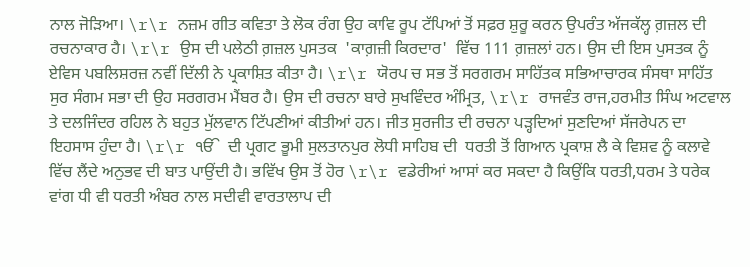ਨਾਲ ਜੋੜਿਆ। \r\r ਨਜ਼ਮ ਗੀਤ ਕਵਿਤਾ ਤੇ ਲੋਕ ਰੰਗ ਉਹ ਕਾਵਿ ਰੂਪ ਟੱਪਿਆਂ ਤੋਂ ਸਫ਼ਰ ਸ਼ੁਰੂ ਕਰਨ ਉਪਰੰਤ ਅੱਜਕੱਲ੍ਹ ਗ਼ਜ਼ਲ ਦੀ ਰਚਨਾਕਾਰ ਹੈ। \r\r ਉਸ ਦੀ ਪਲੇਠੀ ਗ਼ਜ਼ਲ ਪੁਸਤਕ  'ਕਾਗ਼ਜ਼ੀ ਕਿਰਦਾਰ'  ਵਿੱਚ 111 ਗ਼ਜ਼ਲਾਂ ਹਨ। ਉਸ ਦੀ ਇਸ ਪੁਸਤਕ ਨੂੰ ਏਵਿਸ ਪਬਲਿਸ਼ਰਜ਼ ਨਵੀਂ ਦਿੱਲੀ ਨੇ ਪ੍ਰਕਾਸ਼ਿਤ ਕੀਤਾ ਹੈ। \r\r ਯੋਰਪ ਚ ਸਭ ਤੋਂ ਸਰਗਰਮ ਸਾਹਿੱਤਕ ਸਭਿਆਚਾਰਕ ਸੰਸਥਾ ਸਾਹਿੱਤ ਸੁਰ ਸੰਗਮ ਸਭਾ ਦੀ ਉਹ ਸਰਗਰਮ ਮੈਂਬਰ ਹੈ। ਉਸ ਦੀ ਰਚਨਾ ਬਾਰੇ ਸੁਖਵਿੰਦਰ ਅੰਮ੍ਰਿਤ, \r\r ਰਾਜਵੰਤ ਰਾਜ,ਹਰਮੀਤ ਸਿੰਘ ਅਟਵਾਲ ਤੇ ਦਲਜਿੰਦਰ ਰਹਿਲ ਨੇ ਬਹੁਤ ਮੁੱਲਵਾਨ ਟਿੱਪਣੀਆਂ ਕੀਤੀਆਂ ਹਨ। ਜੀਤ ਸੁਰਜੀਤ ਦੀ ਰਚਨਾ ਪੜ੍ਹਦਿਆਂ ਸੁਣਦਿਆਂ ਸੱਜਰੇਪਨ ਦਾ ਇਹਸਾਸ ਹੁੰਦਾ ਹੈ। \r\r ੴ  ਦੀ ਪ੍ਰਗਟ ਭੂਮੀ ਸੁਲਤਾਨਪੁਰ ਲੋਧੀ ਸਾਹਿਬ ਦੀ  ਧਰਤੀ ਤੋਂ ਗਿਆਨ ਪ੍ਰਕਾਸ਼ ਲੈ ਕੇ ਵਿਸ਼ਵ ਨੂੰ ਕਲਾਵੇ ਵਿੱਚ ਲੈਂਦੇ ਅਨੁਭਵ ਦੀ ਬਾਤ ਪਾਉਂਦੀ ਹੈ। ਭਵਿੱਖ ਉਸ ਤੋਂ ਹੋਰ \r\r ਵਡੇਰੀਆਂ ਆਸਾਂ ਕਰ ਸਕਦਾ ਹੈ ਕਿਉਂਕਿ ਧਰਤੀ,ਧਰਮ ਤੇ ਧਰੇਕ ਵਾਂਗ ਧੀ ਵੀ ਧਰਤੀ ਅੰਬਰ ਨਾਲ ਸਦੀਵੀ ਵਾਰਤਾਲਾਪ ਦੀ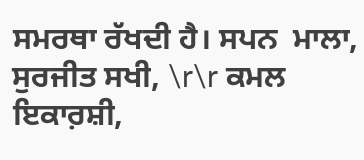ਸਮਰਥਾ ਰੱਖਦੀ ਹੈ। ਸਪਨ  ਮਾਲਾ, ਸੁਰਜੀਤ ਸਖੀ, \r\r ਕਮਲ ਇਕਾਰ਼ਸ਼ੀ,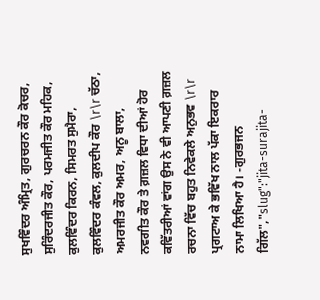ਸੁਖਵਿੰਦਰ ਅੰਮ੍ਰਿਤ, ਗੁਰਚਰਨ ਕੌਰ ਕੋਚਰ, ਸੁਰਿੰਦਰਜੀਤ ਕੌਰ, ਪਰਮਜੀਤ ਕੌਰ ਮਹਿਕ, ਕੁਲਵਿੰਦਰ ਕਿਰਨ, ਸਿਮਰਤ ਸੁਮੈਰਾ, ਕੁਲਵਿੰਦਰ ਕੰਵਲ, ਕੁਲਦੀਪ ਕੌਰ \r\r ਚੱਠਾ, ਅਮਰਜੀਤ ਕੌਰ ਅਮਰ, ਅਨੂ ਬਾਲਾ, ਨਵਗੀਤ ਕੌਰ ਤੇ ਗ਼ਜ਼ਲ ਵਿਧਾ ਦੀਆਂ ਹੋਰ ਕਵਿੱਤਰੀਆਂ ਵਾਂਗ ਉਸ ਨੇ ਵੀ ਆਪਣੀ ਗ਼ਜ਼ਲ ਰਚਨਾ ਵਿੱਚ ਬਹੁਤ ਨਿਵੇਕਲੇ ਅਨੁਭਵ \r\r ਪ੍ਰਗਟਾਅ ਕੇ ਭਵਿੱਖ ਨਾਲ ਪੱਕਾ ਇਕਰਾਰ ਨਾਮਾ ਲਿਖਿਆ ਹੈ। -ਗੁਰਭਜਨ ਗਿੱਲ","slug":"jita-surajita-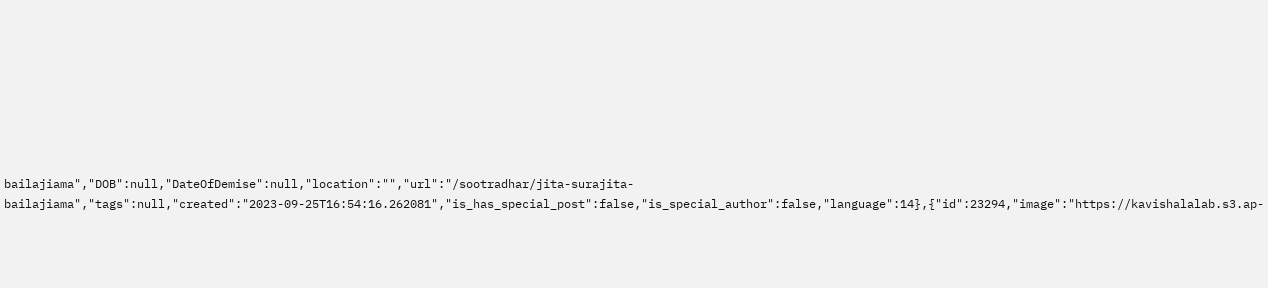bailajiama","DOB":null,"DateOfDemise":null,"location":"","url":"/sootradhar/jita-surajita-bailajiama","tags":null,"created":"2023-09-25T16:54:16.262081","is_has_special_post":false,"is_special_author":false,"language":14},{"id":23294,"image":"https://kavishalalab.s3.ap-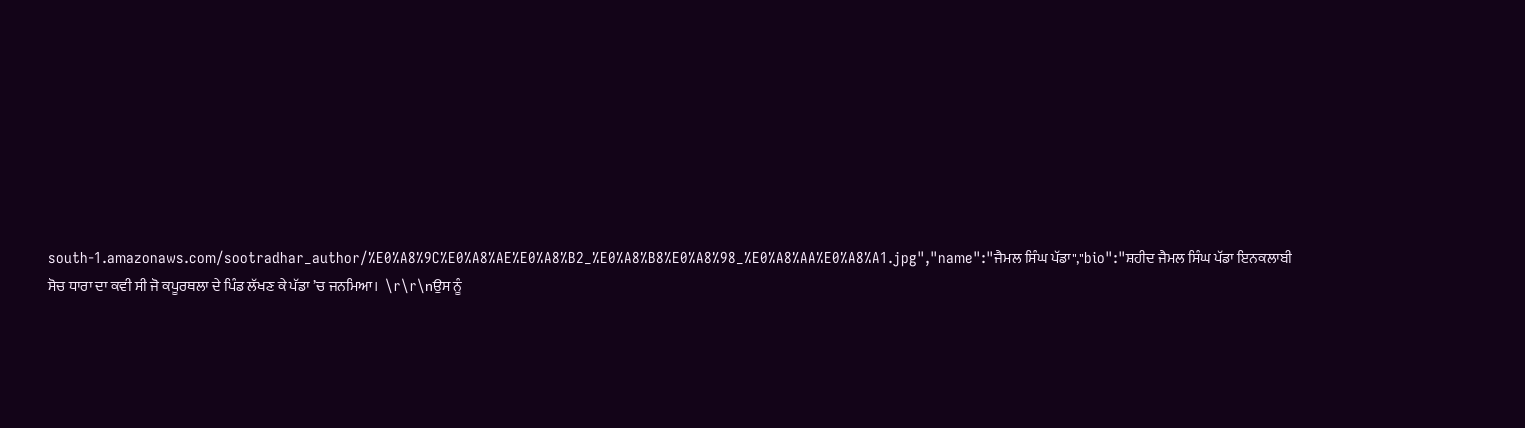south-1.amazonaws.com/sootradhar_author/%E0%A8%9C%E0%A8%AE%E0%A8%B2_%E0%A8%B8%E0%A8%98_%E0%A8%AA%E0%A8%A1.jpg","name":"ਜੈਮਲ ਸਿੰਘ ਪੱਡਾ","bio":"ਸ਼ਹੀਦ ਜੈਮਲ ਸਿੰਘ ਪੱਡਾ ਇਨਕਲਾਬੀ ਸੋਚ ਧਾਰਾ ਦਾ ਕਵੀ ਸੀ ਜੋ ਕਪੂਰਥਲਾ ਦੇ ਪਿੰਡ ਲੱਖਣ ਕੇ ਪੱਡਾ ’ਚ ਜਨਮਿਆ।  \r\r\nਉਸ ਨੂੰ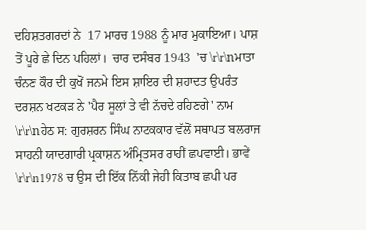ਦਹਿਸ਼ਤਗਰਦਾਂ ਨੇ  17 ਮਾਰਚ 1988 ਨੂੰ ਮਾਰ ਮੁਕਾਇਆ। ਪਾਸ਼ ਤੋਂ ਪੂਰੇ ਛੇ ਦਿਨ ਪਹਿਲਾਂ।  ਚਾਰ ਦਸੰਬਰ 1943  'ਚ \r\r\nਮਾਤਾ ਚੰਨਣ ਕੌਰ ਦੀ ਕੁਖੋਂ ਜਨਮੇ ਇਸ ਸ਼ਾਇਰ ਦੀ ਸ਼ਹਾਦਤ ਉਪਰੰਤ ਦਰਸ਼ਨ ਖਟਕੜ ਨੇ 'ਪੈਰ ਸੂਲਾਂ ਤੇ ਵੀ ਨੱਚਦੇ ਰਹਿਣਗੇ' ਨਾਮ \r\r\nਹੇਠ ਸ: ਗੁਰਸ਼ਰਨ ਸਿੰਘ ਨਾਟਕਕਾਰ ਵੱਲੋਂ ਸਥਾਪਤ ਬਲਰਾਜ ਸਾਹਨੀ ਯਾਦਗਾਰੀ ਪ੍ਰਕਾਸ਼ਨ ਅੰਮ੍ਰਿਤਸਰ ਰਾਹੀਂ ਛਪਵਾਈ। ਭਾਵੇਂ \r\r\n1978 ਚ ਉਸ ਦੀ ਇੱਕ ਨਿੱਕੀ ਜੇਹੀ ਕਿਤਾਬ ਛਪੀ ਪਰ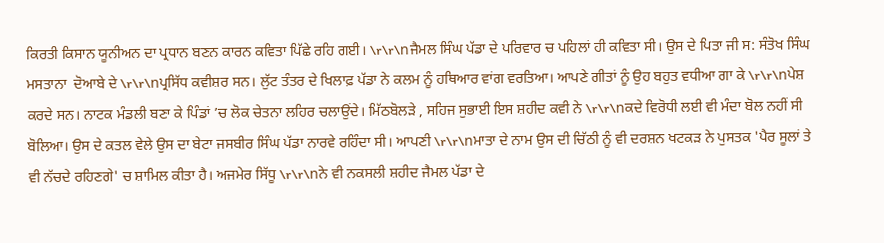ਕਿਰਤੀ ਕਿਸਾਨ ਯੂਨੀਅਨ ਦਾ ਪ੍ਰਧਾਨ ਬਣਨ ਕਾਰਨ ਕਵਿਤਾ ਪਿੱਛੇ ਰਹਿ ਗਈ। \r\r\nਜੈਮਲ ਸਿੰਘ ਪੱਡਾ ਦੇ ਪਰਿਵਾਰ ਚ ਪਹਿਲਾਂ ਹੀ ਕਵਿਤਾ ਸੀ। ਉਸ ਦੇ ਪਿਤਾ ਜੀ ਸ: ਸੰਤੋਖ ਸਿੰਘ ਮਸਤਾਨਾ  ਦੋਆਬੇ ਦੇ \r\r\nਪ੍ਰਸਿੱਧ ਕਵੀਸ਼ਰ ਸਨ। ਲੁੱਟ ਤੰਤਰ ਦੇ ਖਿਲਾਫ਼ ਪੱਡਾ ਨੇ ਕਲਮ ਨੂੰ ਹਥਿਆਰ ਵਾਂਗ ਵਰਤਿਆ। ਆਪਣੇ ਗੀਤਾਂ ਨੂੰ ਉਹ ਬਹੁਤ ਵਧੀਆ ਗਾ ਕੇ \r\r\nਪੇਸ਼ ਕਰਦੇ ਸਨ। ਨਾਟਕ ਮੰਡਲੀ ਬਣਾ ਕੇ ਪਿੰਡਾਂ ’ਚ ਲੋਕ ਚੇਤਨਾ ਲਹਿਰ ਚਲਾਉਂਦੇ। ਮਿੱਠਬੋਲੜੇ , ਸਹਿਜ ਸੁਭਾਈ ਇਸ ਸ਼ਹੀਦ ਕਵੀ ਨੇ \r\r\nਕਦੇ ਵਿਰੋਧੀ ਲਈ ਵੀ ਮੰਦਾ ਬੋਲ ਨਹੀਂ ਸੀ ਬੋਲਿਆ। ਉਸ ਦੇ ਕਤਲ ਵੇਲੇ ਉਸ ਦਾ ਬੇਟਾ ਜਸਬੀਰ ਸਿੰਘ ਪੱਡਾ ਨਾਰਵੇ ਰਹਿੰਦਾ ਸੀ। ਆਪਣੀ \r\r\nਮਾਤਾ ਦੇ ਨਾਮ ਉਸ ਦੀ ਚਿੱਠੀ ਨੂੰ ਵੀ ਦਰਸ਼ਨ ਖਟਕੜ ਨੇ ਪੁਸਤਕ 'ਪੈਰ ਸੂਲਾਂ ਤੇ ਵੀ ਨੱਚਦੇ ਰਹਿਣਗੇ' ਚ ਸ਼ਾਮਿਲ ਕੀਤਾ ਹੈ। ਅਜਮੇਰ ਸਿੱਧੂ \r\r\nਨੇ ਵੀ ਨਕਸਲੀ ਸ਼ਹੀਦ ਜੈਮਲ ਪੱਡਾ ਦੇ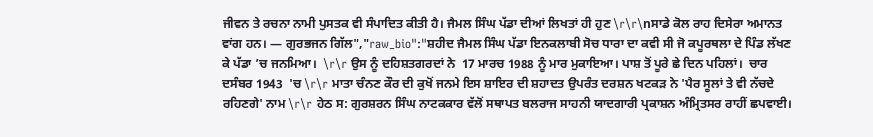ਜੀਵਨ ਤੇ ਰਚਨਾ ਨਾਮੀ ਪੁਸਤਕ ਵੀ ਸੰਪਾਦਿਤ ਕੀਤੀ ਹੈ। ਜੈਮਲ ਸਿੰਘ ਪੱਡਾ ਦੀਆਂ ਲਿਖਤਾਂ ਹੀ ਹੁਣ \r\r\nਸਾਡੇ ਕੋਲ ਰਾਹ ਦਿਸੇਰਾ ਅਮਾਨਤ ਵਾਂਗ ਹਨ। — ਗੁਰਭਜਨ ਗਿੱਲ","raw_bio":"ਸ਼ਹੀਦ ਜੈਮਲ ਸਿੰਘ ਪੱਡਾ ਇਨਕਲਾਬੀ ਸੋਚ ਧਾਰਾ ਦਾ ਕਵੀ ਸੀ ਜੋ ਕਪੂਰਥਲਾ ਦੇ ਪਿੰਡ ਲੱਖਣ ਕੇ ਪੱਡਾ ’ਚ ਜਨਮਿਆ।  \r\r ਉਸ ਨੂੰ ਦਹਿਸ਼ਤਗਰਦਾਂ ਨੇ  17 ਮਾਰਚ 1988 ਨੂੰ ਮਾਰ ਮੁਕਾਇਆ। ਪਾਸ਼ ਤੋਂ ਪੂਰੇ ਛੇ ਦਿਨ ਪਹਿਲਾਂ।  ਚਾਰ ਦਸੰਬਰ 1943  'ਚ \r\r ਮਾਤਾ ਚੰਨਣ ਕੌਰ ਦੀ ਕੁਖੋਂ ਜਨਮੇ ਇਸ ਸ਼ਾਇਰ ਦੀ ਸ਼ਹਾਦਤ ਉਪਰੰਤ ਦਰਸ਼ਨ ਖਟਕੜ ਨੇ 'ਪੈਰ ਸੂਲਾਂ ਤੇ ਵੀ ਨੱਚਦੇ ਰਹਿਣਗੇ' ਨਾਮ \r\r ਹੇਠ ਸ: ਗੁਰਸ਼ਰਨ ਸਿੰਘ ਨਾਟਕਕਾਰ ਵੱਲੋਂ ਸਥਾਪਤ ਬਲਰਾਜ ਸਾਹਨੀ ਯਾਦਗਾਰੀ ਪ੍ਰਕਾਸ਼ਨ ਅੰਮ੍ਰਿਤਸਰ ਰਾਹੀਂ ਛਪਵਾਈ।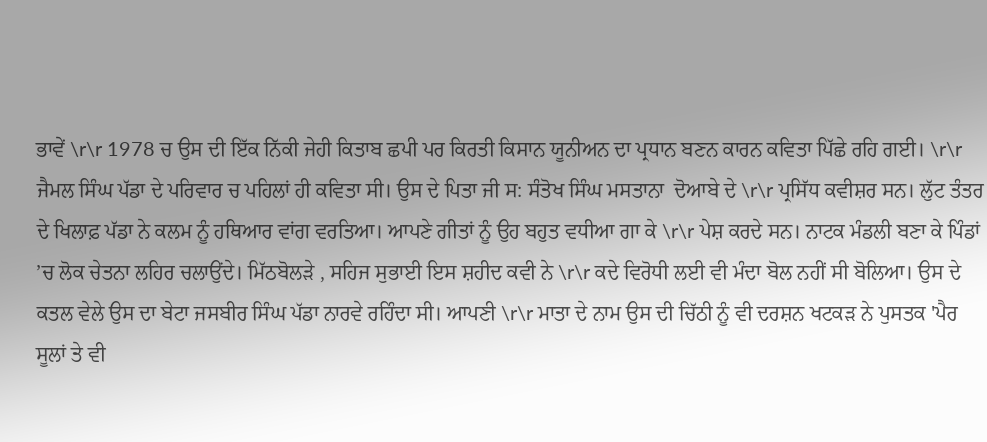ਭਾਵੇਂ \r\r 1978 ਚ ਉਸ ਦੀ ਇੱਕ ਨਿੱਕੀ ਜੇਹੀ ਕਿਤਾਬ ਛਪੀ ਪਰ ਕਿਰਤੀ ਕਿਸਾਨ ਯੂਨੀਅਨ ਦਾ ਪ੍ਰਧਾਨ ਬਣਨ ਕਾਰਨ ਕਵਿਤਾ ਪਿੱਛੇ ਰਹਿ ਗਈ। \r\r ਜੈਮਲ ਸਿੰਘ ਪੱਡਾ ਦੇ ਪਰਿਵਾਰ ਚ ਪਹਿਲਾਂ ਹੀ ਕਵਿਤਾ ਸੀ। ਉਸ ਦੇ ਪਿਤਾ ਜੀ ਸ: ਸੰਤੋਖ ਸਿੰਘ ਮਸਤਾਨਾ  ਦੋਆਬੇ ਦੇ \r\r ਪ੍ਰਸਿੱਧ ਕਵੀਸ਼ਰ ਸਨ। ਲੁੱਟ ਤੰਤਰ ਦੇ ਖਿਲਾਫ਼ ਪੱਡਾ ਨੇ ਕਲਮ ਨੂੰ ਹਥਿਆਰ ਵਾਂਗ ਵਰਤਿਆ। ਆਪਣੇ ਗੀਤਾਂ ਨੂੰ ਉਹ ਬਹੁਤ ਵਧੀਆ ਗਾ ਕੇ \r\r ਪੇਸ਼ ਕਰਦੇ ਸਨ। ਨਾਟਕ ਮੰਡਲੀ ਬਣਾ ਕੇ ਪਿੰਡਾਂ ’ਚ ਲੋਕ ਚੇਤਨਾ ਲਹਿਰ ਚਲਾਉਂਦੇ। ਮਿੱਠਬੋਲੜੇ , ਸਹਿਜ ਸੁਭਾਈ ਇਸ ਸ਼ਹੀਦ ਕਵੀ ਨੇ \r\r ਕਦੇ ਵਿਰੋਧੀ ਲਈ ਵੀ ਮੰਦਾ ਬੋਲ ਨਹੀਂ ਸੀ ਬੋਲਿਆ। ਉਸ ਦੇ ਕਤਲ ਵੇਲੇ ਉਸ ਦਾ ਬੇਟਾ ਜਸਬੀਰ ਸਿੰਘ ਪੱਡਾ ਨਾਰਵੇ ਰਹਿੰਦਾ ਸੀ। ਆਪਣੀ \r\r ਮਾਤਾ ਦੇ ਨਾਮ ਉਸ ਦੀ ਚਿੱਠੀ ਨੂੰ ਵੀ ਦਰਸ਼ਨ ਖਟਕੜ ਨੇ ਪੁਸਤਕ 'ਪੈਰ ਸੂਲਾਂ ਤੇ ਵੀ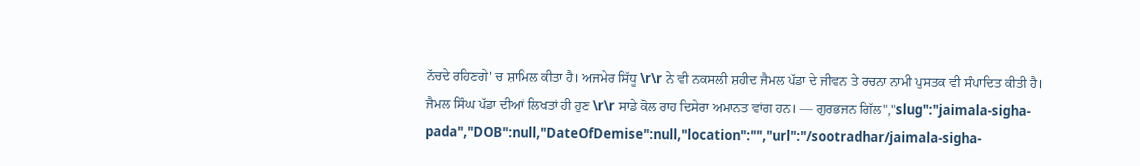ਨੱਚਦੇ ਰਹਿਣਗੇ' ਚ ਸ਼ਾਮਿਲ ਕੀਤਾ ਹੈ। ਅਜਮੇਰ ਸਿੱਧੂ \r\r ਨੇ ਵੀ ਨਕਸਲੀ ਸ਼ਹੀਦ ਜੈਮਲ ਪੱਡਾ ਦੇ ਜੀਵਨ ਤੇ ਰਚਨਾ ਨਾਮੀ ਪੁਸਤਕ ਵੀ ਸੰਪਾਦਿਤ ਕੀਤੀ ਹੈ। ਜੈਮਲ ਸਿੰਘ ਪੱਡਾ ਦੀਆਂ ਲਿਖਤਾਂ ਹੀ ਹੁਣ \r\r ਸਾਡੇ ਕੋਲ ਰਾਹ ਦਿਸੇਰਾ ਅਮਾਨਤ ਵਾਂਗ ਹਨ। — ਗੁਰਭਜਨ ਗਿੱਲ","slug":"jaimala-sigha-pada","DOB":null,"DateOfDemise":null,"location":"","url":"/sootradhar/jaimala-sigha-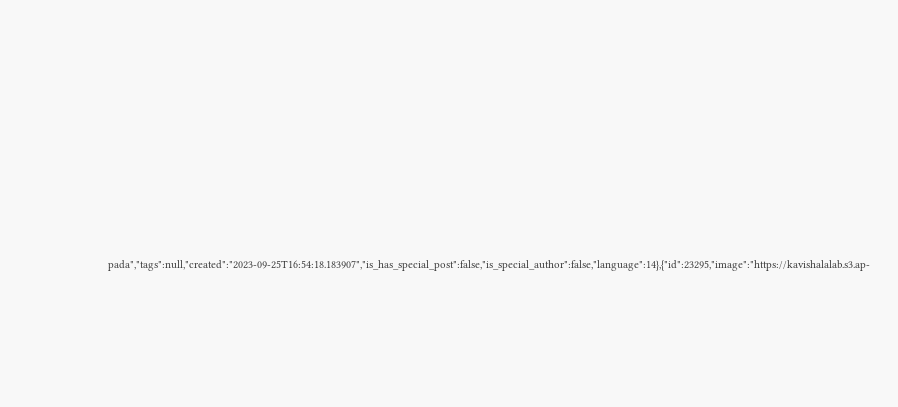pada","tags":null,"created":"2023-09-25T16:54:18.183907","is_has_special_post":false,"is_special_author":false,"language":14},{"id":23295,"image":"https://kavishalalab.s3.ap-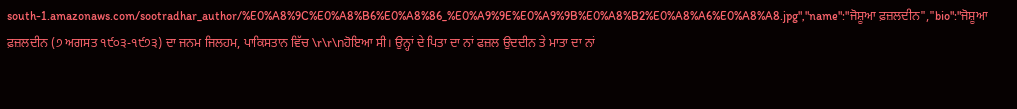south-1.amazonaws.com/sootradhar_author/%E0%A8%9C%E0%A8%B6%E0%A8%86_%E0%A9%9E%E0%A9%9B%E0%A8%B2%E0%A8%A6%E0%A8%A8.jpg","name":"ਜੋਸ਼ੂਆ ਫ਼ਜ਼ਲਦੀਨ","bio":"ਜੋਸ਼ੂਆ ਫ਼ਜ਼ਲਦੀਨ (੭ ਅਗਸਤ ੧੯੦੩-੧੯੭੩) ਦਾ ਜਨਮ ਜਿਲਹਮ, ਪਾਕਿਸਤਾਨ ਵਿੱਚ \r\r\nਹੋਇਆ ਸੀ। ਉਨ੍ਹਾਂ ਦੇ ਪਿਤਾ ਦਾ ਨਾਂ ਫਜ਼ਲ ਉਦਦੀਨ ਤੇ ਮਾਤਾ ਦਾ ਨਾਂ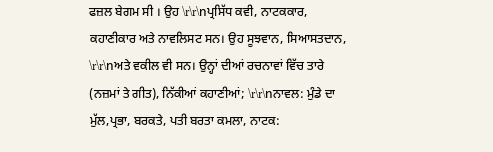ਫਜ਼ਲ ਬੇਗਮ ਸੀ । ਉਹ \r\r\nਪ੍ਰਸਿੱਧ ਕਵੀ, ਨਾਟਕਕਾਰ, ਕਹਾਣੀਕਾਰ ਅਤੇ ਨਾਵਲਿਸਟ ਸਨ। ਉਹ ਸੂਝਵਾਨ, ਸਿਆਸਤਦਾਨ, \r\r\nਅਤੇ ਵਕੀਲ ਵੀ ਸਨ। ਉਨ੍ਹਾਂ ਦੀਆਂ ਰਚਨਾਵਾਂ ਵਿੱਚ ਤਾਰੇ (ਨਜ਼ਮਾਂ ਤੇ ਗੀਤ), ਨਿੱਕੀਆਂ ਕਹਾਣੀਆਂ; \r\r\nਨਾਵਲ: ਮੁੰਡੇ ਦਾ ਮੁੱਲ,ਪ੍ਰਭਾ, ਬਰਕਤੇ, ਪਤੀ ਬਰਤਾ ਕਮਲਾ, ਨਾਟਕ: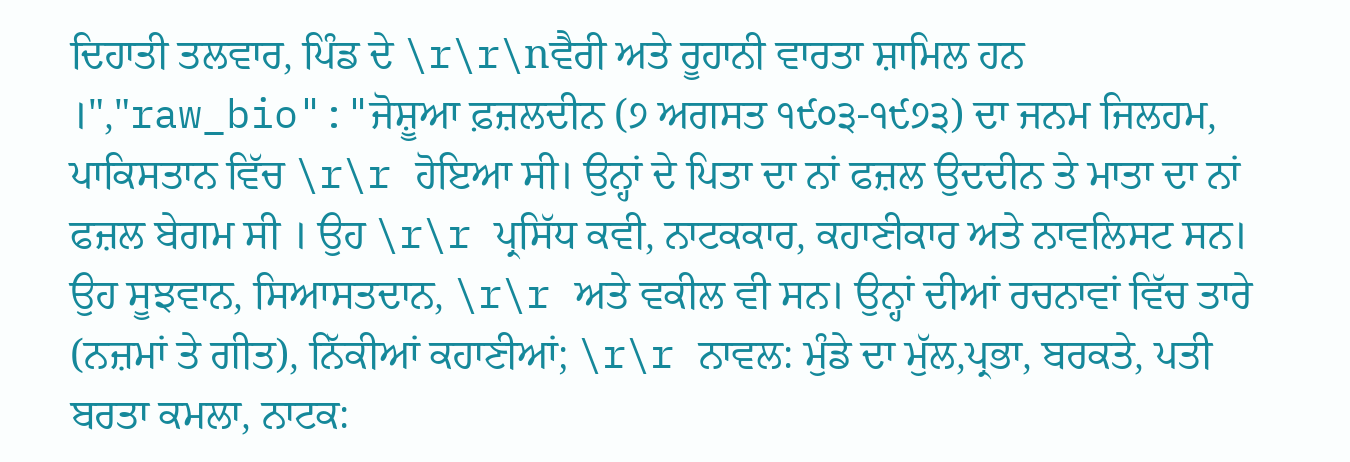ਦਿਹਾਤੀ ਤਲਵਾਰ, ਪਿੰਡ ਦੇ \r\r\nਵੈਰੀ ਅਤੇ ਰੂਹਾਨੀ ਵਾਰਤਾ ਸ਼ਾਮਿਲ ਹਨ ।","raw_bio":"ਜੋਸ਼ੂਆ ਫ਼ਜ਼ਲਦੀਨ (੭ ਅਗਸਤ ੧੯੦੩-੧੯੭੩) ਦਾ ਜਨਮ ਜਿਲਹਮ, ਪਾਕਿਸਤਾਨ ਵਿੱਚ \r\r ਹੋਇਆ ਸੀ। ਉਨ੍ਹਾਂ ਦੇ ਪਿਤਾ ਦਾ ਨਾਂ ਫਜ਼ਲ ਉਦਦੀਨ ਤੇ ਮਾਤਾ ਦਾ ਨਾਂ ਫਜ਼ਲ ਬੇਗਮ ਸੀ । ਉਹ \r\r ਪ੍ਰਸਿੱਧ ਕਵੀ, ਨਾਟਕਕਾਰ, ਕਹਾਣੀਕਾਰ ਅਤੇ ਨਾਵਲਿਸਟ ਸਨ। ਉਹ ਸੂਝਵਾਨ, ਸਿਆਸਤਦਾਨ, \r\r ਅਤੇ ਵਕੀਲ ਵੀ ਸਨ। ਉਨ੍ਹਾਂ ਦੀਆਂ ਰਚਨਾਵਾਂ ਵਿੱਚ ਤਾਰੇ (ਨਜ਼ਮਾਂ ਤੇ ਗੀਤ), ਨਿੱਕੀਆਂ ਕਹਾਣੀਆਂ; \r\r ਨਾਵਲ: ਮੁੰਡੇ ਦਾ ਮੁੱਲ,ਪ੍ਰਭਾ, ਬਰਕਤੇ, ਪਤੀ ਬਰਤਾ ਕਮਲਾ, ਨਾਟਕ: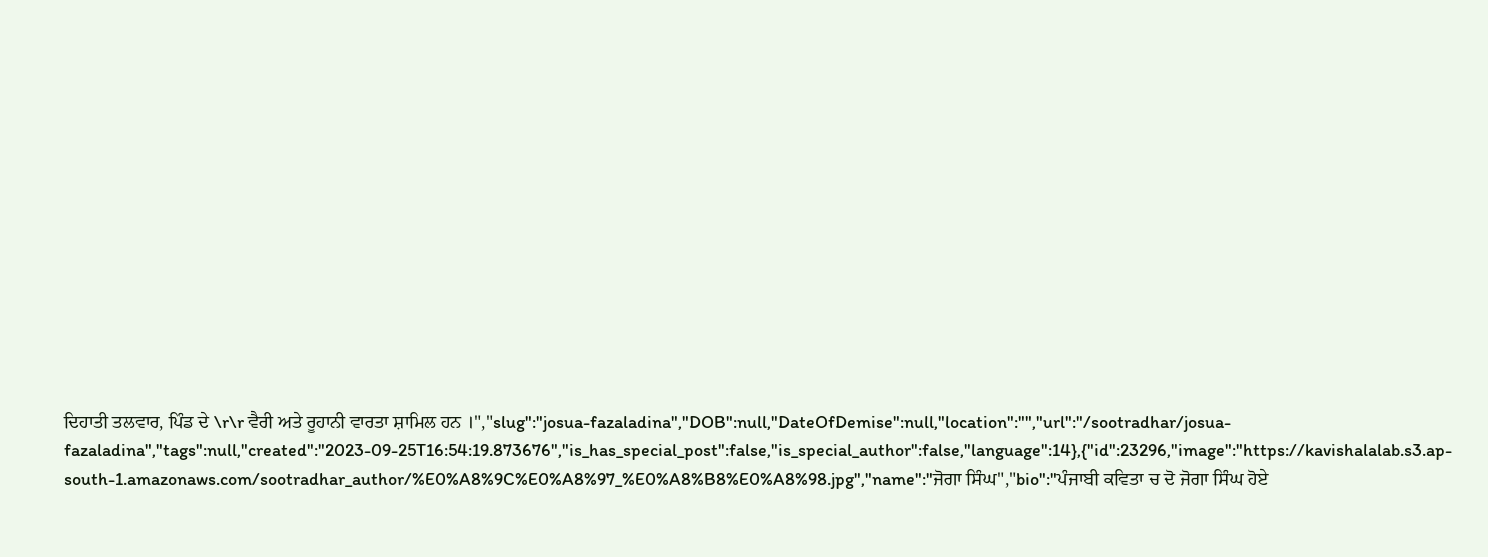ਦਿਹਾਤੀ ਤਲਵਾਰ, ਪਿੰਡ ਦੇ \r\r ਵੈਰੀ ਅਤੇ ਰੂਹਾਨੀ ਵਾਰਤਾ ਸ਼ਾਮਿਲ ਹਨ ।","slug":"josua-fazaladina","DOB":null,"DateOfDemise":null,"location":"","url":"/sootradhar/josua-fazaladina","tags":null,"created":"2023-09-25T16:54:19.873676","is_has_special_post":false,"is_special_author":false,"language":14},{"id":23296,"image":"https://kavishalalab.s3.ap-south-1.amazonaws.com/sootradhar_author/%E0%A8%9C%E0%A8%97_%E0%A8%B8%E0%A8%98.jpg","name":"ਜੋਗਾ ਸਿੰਘ","bio":"ਪੰਜਾਬੀ ਕਵਿਤਾ ਚ ਦੋ ਜੋਗਾ ਸਿੰਘ ਹੋਏ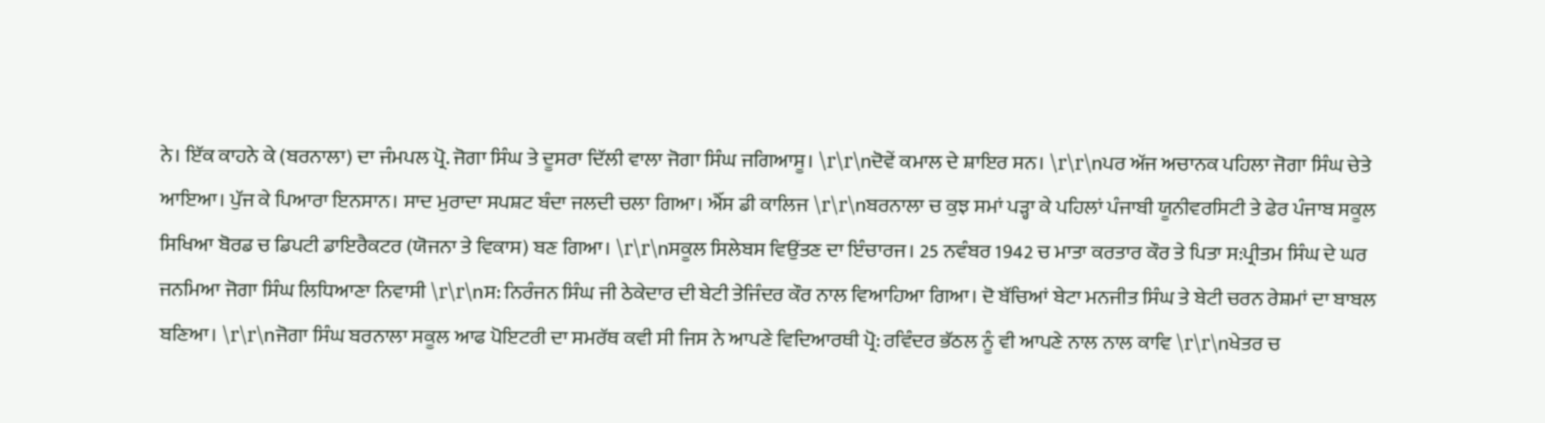ਨੇ। ਇੱਕ ਕਾਹਨੇ ਕੇ (ਬਰਨਾਲਾ) ਦਾ ਜੰਮਪਲ ਪ੍ਰੋ. ਜੋਗਾ ਸਿੰਘ ਤੇ ਦੂਸਰਾ ਦਿੱਲੀ ਵਾਲਾ ਜੋਗਾ ਸਿੰਘ ਜਗਿਆਸੂ। \r\r\nਦੋਵੇਂ ਕਮਾਲ ਦੇ ਸ਼ਾਇਰ ਸਨ। \r\r\nਪਰ ਅੱਜ ਅਚਾਨਕ ਪਹਿਲਾ ਜੋਗਾ ਸਿੰਘ ਚੇਤੇ ਆਇਆ। ਪੁੱਜ ਕੇ ਪਿਆਰਾ ਇਨਸਾਨ। ਸਾਦ ਮੁਰਾਦਾ ਸਪਸ਼ਟ ਬੰਦਾ ਜਲਦੀ ਚਲਾ ਗਿਆ। ਐੱਸ ਡੀ ਕਾਲਿਜ \r\r\nਬਰਨਾਲਾ ਚ ਕੁਝ ਸਮਾਂ ਪੜ੍ਹਾ ਕੇ ਪਹਿਲਾਂ ਪੰਜਾਬੀ ਯੂਨੀਵਰਸਿਟੀ ਤੇ ਫੇਰ ਪੰਜਾਬ ਸਕੂਲ ਸਿਖਿਆ ਬੋਰਡ ਚ ਡਿਪਟੀ ਡਾਇਰੈਕਟਰ (ਯੋਜਨਾ ਤੇ ਵਿਕਾਸ) ਬਣ ਗਿਆ। \r\r\nਸਕੂਲ ਸਿਲੇਬਸ ਵਿਉਂਤਣ ਦਾ ਇੰਚਾਰਜ। 25 ਨਵੰਬਰ 1942 ਚ ਮਾਤਾ ਕਰਤਾਰ ਕੌਰ ਤੇ ਪਿਤਾ ਸ:ਪ੍ਰੀਤਮ ਸਿੰਘ ਦੇ ਘਰ ਜਨਮਿਆ ਜੋਗਾ ਸਿੰਘ ਲਿਧਿਆਣਾ ਨਿਵਾਸੀ \r\r\nਸ: ਨਿਰੰਜਨ ਸਿੰਘ ਜੀ ਠੇਕੇਦਾਰ ਦੀ ਬੇਟੀ ਤੇਜਿੰਦਰ ਕੌਰ ਨਾਲ ਵਿਆਹਿਆ ਗਿਆ। ਦੋ ਬੱਚਿਆਂ ਬੇਟਾ ਮਨਜੀਤ ਸਿੰਘ ਤੇ ਬੇਟੀ ਚਰਨ ਰੇਸ਼ਮਾਂ ਦਾ ਬਾਬਲ ਬਣਿਆ। \r\r\nਜੋਗਾ ਸਿੰਘ ਬਰਨਾਲਾ ਸਕੂਲ ਆਫ ਪੋਇਟਰੀ ਦਾ ਸਮਰੱਥ ਕਵੀ ਸੀ ਜਿਸ ਨੇ ਆਪਣੇ ਵਿਦਿਆਰਥੀ ਪ੍ਰੋ: ਰਵਿੰਦਰ ਭੱਠਲ ਨੂੰ ਵੀ ਆਪਣੇ ਨਾਲ ਨਾਲ ਕਾਵਿ \r\r\nਖੇਤਰ ਚ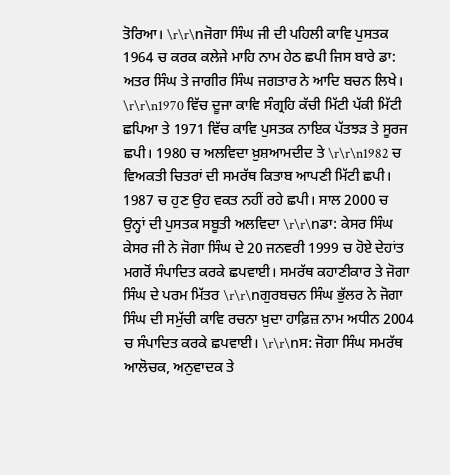ਤੋਰਿਆ। \r\r\nਜੋਗਾ ਸਿੰਘ ਜੀ ਦੀ ਪਹਿਲੀ ਕਾਵਿ ਪੁਸਤਕ 1964 ਚ ਕਰਕ ਕਲੇਜੇ ਮਾਹਿ ਨਾਮ ਹੇਠ ਛਪੀ ਜਿਸ ਬਾਰੇ ਡਾ: ਅਤਰ ਸਿੰਘ ਤੇ ਜਾਗੀਰ ਸਿੰਘ ਜਗਤਾਰ ਨੇ ਆਦਿ ਬਚਨ ਲਿਖੇ। \r\r\n1970 ਵਿੱਚ ਦੂਜਾ ਕਾਵਿ ਸੰਗ੍ਰਹਿ ਕੱਚੀ ਮਿੱਟੀ ਪੱਕੀ ਮਿੱਟੀ ਛਪਿਆ ਤੇ 1971 ਵਿੱਚ ਕਾਵਿ ਪੁਸਤਕ ਨਾਇਕ ਪੱਤਝੜ ਤੇ ਸੂਰਜ ਛਪੀ। 1980 ਚ ਅਲਵਿਦਾ ਖ਼ੁਸ਼ਆਮਦੀਦ ਤੇ \r\r\n1982 ਚ ਵਿਅਕਤੀ ਚਿਤਰਾਂ ਦੀ ਸਮਰੱਥ ਕਿਤਾਬ ਆਪਣੀ ਮਿੱਟੀ ਛਪੀ। 1987 ਚ ਹੁਣ ਉਹ ਵਕਤ ਨਹੀਂ ਰਹੇ ਛਪੀ। ਸਾਲ 2000 ਚ ਉਨ੍ਹਾਂ ਦੀ ਪੁਸਤਕ ਸਬੂਤੀ ਅਲਵਿਦਾ \r\r\nਡਾ: ਕੇਸਰ ਸਿੰਘ ਕੇਸਰ ਜੀ ਨੇ ਜੋਗਾ ਸਿੰਘ ਦੇ 20 ਜਨਵਰੀ 1999 ਚ ਹੋਏ ਦੇਹਾਂਤ ਮਗਰੋਂ ਸੰਪਾਦਿਤ ਕਰਕੇ ਛਪਵਾਈ। ਸਮਰੱਥ ਕਹਾਣੀਕਾਰ ਤੇ ਜੋਗਾ ਸਿੰਘ ਦੇ ਪਰਮ ਮਿੱਤਰ \r\r\nਗੁਰਬਚਨ ਸਿੰਘ ਭੁੱਲਰ ਨੇ ਜੋਗਾ ਸਿੰਘ ਦੀ ਸਮੁੱਚੀ ਕਾਵਿ ਰਚਨਾ ਖ਼ੁਦਾ ਹਾਫ਼ਿਜ਼ ਨਾਮ ਅਧੀਨ 2004 ਚ ਸੰਪਾਦਿਤ ਕਰਕੇ ਛਪਵਾਈ। \r\r\nਸ: ਜੋਗਾ ਸਿੰਘ ਸਮਰੱਥ ਆਲੋਚਕ, ਅਨੁਵਾਦਕ ਤੇ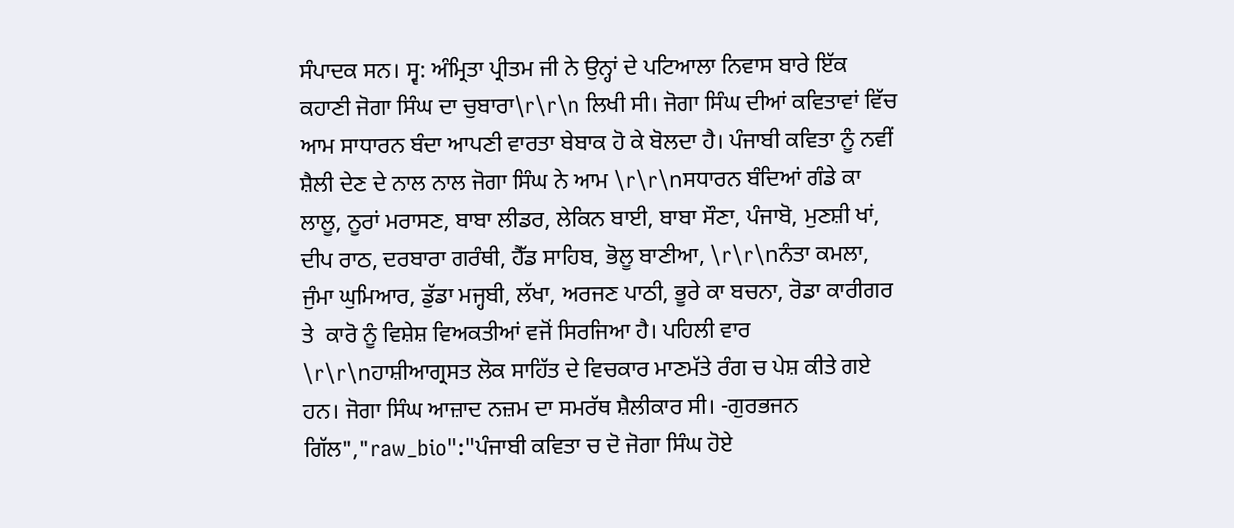ਸੰਪਾਦਕ ਸਨ। ਸ੍ਵ: ਅੰਮ੍ਰਿਤਾ ਪ੍ਰੀਤਮ ਜੀ ਨੇ ਉਨ੍ਹਾਂ ਦੇ ਪਟਿਆਲਾ ਨਿਵਾਸ ਬਾਰੇ ਇੱਕ ਕਹਾਣੀ ਜੋਗਾ ਸਿੰਘ ਦਾ ਚੁਬਾਰਾ\r\r\n ਲਿਖੀ ਸੀ। ਜੋਗਾ ਸਿੰਘ ਦੀਆਂ ਕਵਿਤਾਵਾਂ ਵਿੱਚ ਆਮ ਸਾਧਾਰਨ ਬੰਦਾ ਆਪਣੀ ਵਾਰਤਾ ਬੇਬਾਕ ਹੋ ਕੇ ਬੋਲਦਾ ਹੈ। ਪੰਜਾਬੀ ਕਵਿਤਾ ਨੂੰ ਨਵੀਂ ਸ਼ੈਲੀ ਦੇਣ ਦੇ ਨਾਲ ਨਾਲ ਜੋਗਾ ਸਿੰਘ ਨੇ ਆਮ \r\r\nਸਧਾਰਨ ਬੰਦਿਆਂ ਗੰਡੇ ਕਾ ਲਾਲੂ, ਨੂਰਾਂ ਮਰਾਸਣ, ਬਾਬਾ ਲੀਡਰ, ਲੇਕਿਨ ਬਾਈ, ਬਾਬਾ ਸੌਣਾ, ਪੰਜਾਬੋ, ਮੁਣਸ਼ੀ ਖਾਂ, ਦੀਪ ਰਾਠ, ਦਰਬਾਰਾ ਗਰੰਥੀ, ਹੈੱਡ ਸਾਹਿਬ, ਭੋਲੂ ਬਾਣੀਆ, \r\r\nਨੰਤਾ ਕਮਲਾ, ਜੁੰਮਾ ਘੁਮਿਆਰ, ਡੁੱਡਾ ਮਜ੍ਹਬੀ, ਲੱਖਾ, ਅਰਜਣ ਪਾਠੀ, ਭੂਰੇ ਕਾ ਬਚਨਾ, ਰੋਡਾ ਕਾਰੀਗਰ ਤੇ  ਕਾਰੋ ਨੂੰ ਵਿਸ਼ੇਸ਼ ਵਿਅਕਤੀਆਂ ਵਜੋਂ ਸਿਰਜਿਆ ਹੈ। ਪਹਿਲੀ ਵਾਰ \r\r\nਹਾਸ਼ੀਆਗ੍ਰਸਤ ਲੋਕ ਸਾਹਿੱਤ ਦੇ ਵਿਚਕਾਰ ਮਾਣਮੱਤੇ ਰੰਗ ਚ ਪੇਸ਼ ਕੀਤੇ ਗਏ ਹਨ। ਜੋਗਾ ਸਿੰਘ ਆਜ਼ਾਦ ਨਜ਼ਮ ਦਾ ਸਮਰੱਥ ਸ਼ੈਲੀਕਾਰ ਸੀ। -ਗੁਰਭਜਨ ਗਿੱਲ","raw_bio":"ਪੰਜਾਬੀ ਕਵਿਤਾ ਚ ਦੋ ਜੋਗਾ ਸਿੰਘ ਹੋਏ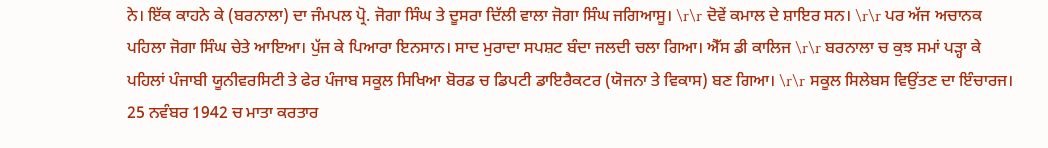ਨੇ। ਇੱਕ ਕਾਹਨੇ ਕੇ (ਬਰਨਾਲਾ) ਦਾ ਜੰਮਪਲ ਪ੍ਰੋ. ਜੋਗਾ ਸਿੰਘ ਤੇ ਦੂਸਰਾ ਦਿੱਲੀ ਵਾਲਾ ਜੋਗਾ ਸਿੰਘ ਜਗਿਆਸੂ। \r\r ਦੋਵੇਂ ਕਮਾਲ ਦੇ ਸ਼ਾਇਰ ਸਨ। \r\r ਪਰ ਅੱਜ ਅਚਾਨਕ ਪਹਿਲਾ ਜੋਗਾ ਸਿੰਘ ਚੇਤੇ ਆਇਆ। ਪੁੱਜ ਕੇ ਪਿਆਰਾ ਇਨਸਾਨ। ਸਾਦ ਮੁਰਾਦਾ ਸਪਸ਼ਟ ਬੰਦਾ ਜਲਦੀ ਚਲਾ ਗਿਆ। ਐੱਸ ਡੀ ਕਾਲਿਜ \r\r ਬਰਨਾਲਾ ਚ ਕੁਝ ਸਮਾਂ ਪੜ੍ਹਾ ਕੇ ਪਹਿਲਾਂ ਪੰਜਾਬੀ ਯੂਨੀਵਰਸਿਟੀ ਤੇ ਫੇਰ ਪੰਜਾਬ ਸਕੂਲ ਸਿਖਿਆ ਬੋਰਡ ਚ ਡਿਪਟੀ ਡਾਇਰੈਕਟਰ (ਯੋਜਨਾ ਤੇ ਵਿਕਾਸ) ਬਣ ਗਿਆ। \r\r ਸਕੂਲ ਸਿਲੇਬਸ ਵਿਉਂਤਣ ਦਾ ਇੰਚਾਰਜ। 25 ਨਵੰਬਰ 1942 ਚ ਮਾਤਾ ਕਰਤਾਰ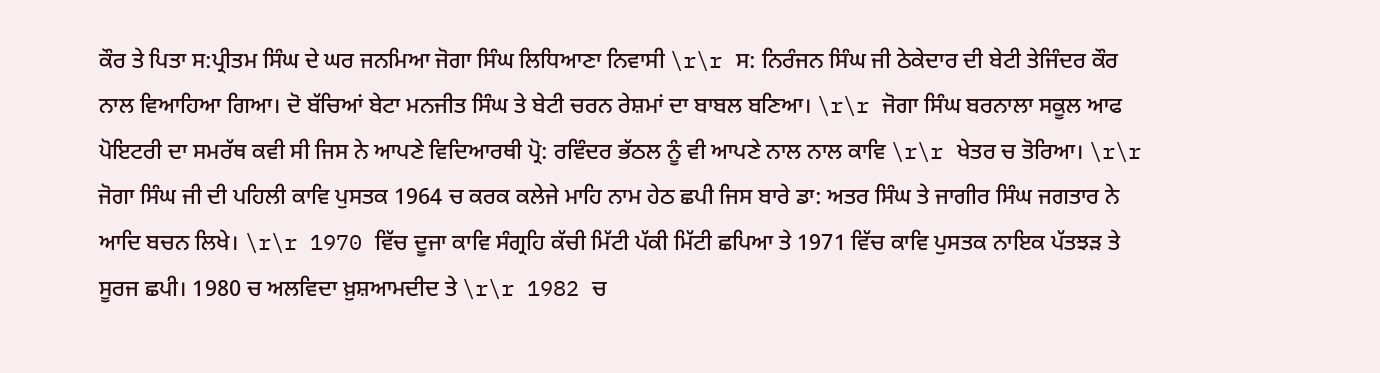ਕੌਰ ਤੇ ਪਿਤਾ ਸ:ਪ੍ਰੀਤਮ ਸਿੰਘ ਦੇ ਘਰ ਜਨਮਿਆ ਜੋਗਾ ਸਿੰਘ ਲਿਧਿਆਣਾ ਨਿਵਾਸੀ \r\r ਸ: ਨਿਰੰਜਨ ਸਿੰਘ ਜੀ ਠੇਕੇਦਾਰ ਦੀ ਬੇਟੀ ਤੇਜਿੰਦਰ ਕੌਰ ਨਾਲ ਵਿਆਹਿਆ ਗਿਆ। ਦੋ ਬੱਚਿਆਂ ਬੇਟਾ ਮਨਜੀਤ ਸਿੰਘ ਤੇ ਬੇਟੀ ਚਰਨ ਰੇਸ਼ਮਾਂ ਦਾ ਬਾਬਲ ਬਣਿਆ। \r\r ਜੋਗਾ ਸਿੰਘ ਬਰਨਾਲਾ ਸਕੂਲ ਆਫ ਪੋਇਟਰੀ ਦਾ ਸਮਰੱਥ ਕਵੀ ਸੀ ਜਿਸ ਨੇ ਆਪਣੇ ਵਿਦਿਆਰਥੀ ਪ੍ਰੋ: ਰਵਿੰਦਰ ਭੱਠਲ ਨੂੰ ਵੀ ਆਪਣੇ ਨਾਲ ਨਾਲ ਕਾਵਿ \r\r ਖੇਤਰ ਚ ਤੋਰਿਆ। \r\r ਜੋਗਾ ਸਿੰਘ ਜੀ ਦੀ ਪਹਿਲੀ ਕਾਵਿ ਪੁਸਤਕ 1964 ਚ ਕਰਕ ਕਲੇਜੇ ਮਾਹਿ ਨਾਮ ਹੇਠ ਛਪੀ ਜਿਸ ਬਾਰੇ ਡਾ: ਅਤਰ ਸਿੰਘ ਤੇ ਜਾਗੀਰ ਸਿੰਘ ਜਗਤਾਰ ਨੇ ਆਦਿ ਬਚਨ ਲਿਖੇ। \r\r 1970 ਵਿੱਚ ਦੂਜਾ ਕਾਵਿ ਸੰਗ੍ਰਹਿ ਕੱਚੀ ਮਿੱਟੀ ਪੱਕੀ ਮਿੱਟੀ ਛਪਿਆ ਤੇ 1971 ਵਿੱਚ ਕਾਵਿ ਪੁਸਤਕ ਨਾਇਕ ਪੱਤਝੜ ਤੇ ਸੂਰਜ ਛਪੀ। 1980 ਚ ਅਲਵਿਦਾ ਖ਼ੁਸ਼ਆਮਦੀਦ ਤੇ \r\r 1982 ਚ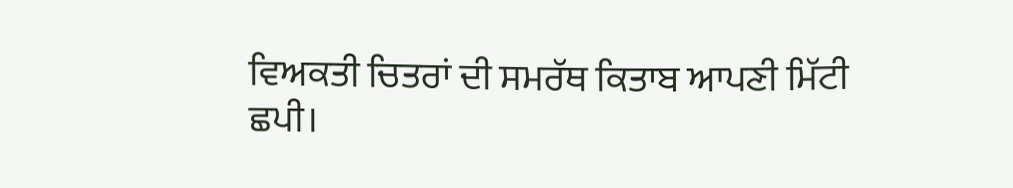ਵਿਅਕਤੀ ਚਿਤਰਾਂ ਦੀ ਸਮਰੱਥ ਕਿਤਾਬ ਆਪਣੀ ਮਿੱਟੀ ਛਪੀ।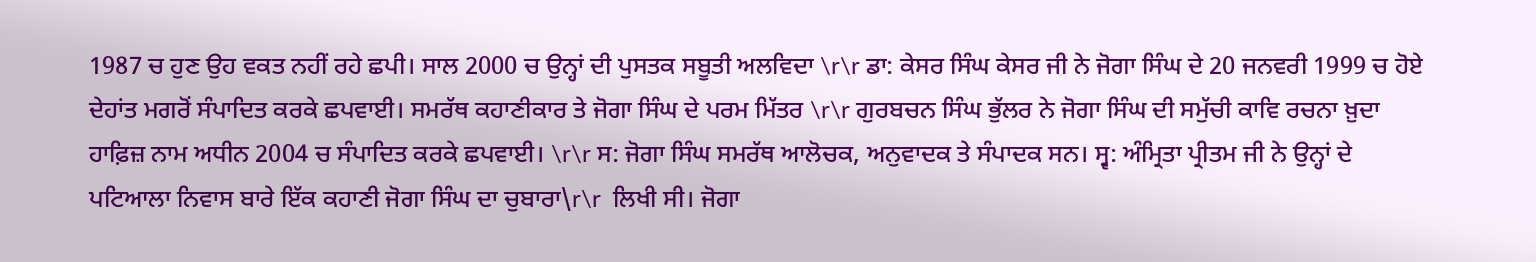1987 ਚ ਹੁਣ ਉਹ ਵਕਤ ਨਹੀਂ ਰਹੇ ਛਪੀ। ਸਾਲ 2000 ਚ ਉਨ੍ਹਾਂ ਦੀ ਪੁਸਤਕ ਸਬੂਤੀ ਅਲਵਿਦਾ \r\r ਡਾ: ਕੇਸਰ ਸਿੰਘ ਕੇਸਰ ਜੀ ਨੇ ਜੋਗਾ ਸਿੰਘ ਦੇ 20 ਜਨਵਰੀ 1999 ਚ ਹੋਏ ਦੇਹਾਂਤ ਮਗਰੋਂ ਸੰਪਾਦਿਤ ਕਰਕੇ ਛਪਵਾਈ। ਸਮਰੱਥ ਕਹਾਣੀਕਾਰ ਤੇ ਜੋਗਾ ਸਿੰਘ ਦੇ ਪਰਮ ਮਿੱਤਰ \r\r ਗੁਰਬਚਨ ਸਿੰਘ ਭੁੱਲਰ ਨੇ ਜੋਗਾ ਸਿੰਘ ਦੀ ਸਮੁੱਚੀ ਕਾਵਿ ਰਚਨਾ ਖ਼ੁਦਾ ਹਾਫ਼ਿਜ਼ ਨਾਮ ਅਧੀਨ 2004 ਚ ਸੰਪਾਦਿਤ ਕਰਕੇ ਛਪਵਾਈ। \r\r ਸ: ਜੋਗਾ ਸਿੰਘ ਸਮਰੱਥ ਆਲੋਚਕ, ਅਨੁਵਾਦਕ ਤੇ ਸੰਪਾਦਕ ਸਨ। ਸ੍ਵ: ਅੰਮ੍ਰਿਤਾ ਪ੍ਰੀਤਮ ਜੀ ਨੇ ਉਨ੍ਹਾਂ ਦੇ ਪਟਿਆਲਾ ਨਿਵਾਸ ਬਾਰੇ ਇੱਕ ਕਹਾਣੀ ਜੋਗਾ ਸਿੰਘ ਦਾ ਚੁਬਾਰਾ\r\r  ਲਿਖੀ ਸੀ। ਜੋਗਾ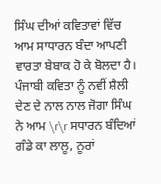ਸਿੰਘ ਦੀਆਂ ਕਵਿਤਾਵਾਂ ਵਿੱਚ ਆਮ ਸਾਧਾਰਨ ਬੰਦਾ ਆਪਣੀ ਵਾਰਤਾ ਬੇਬਾਕ ਹੋ ਕੇ ਬੋਲਦਾ ਹੈ। ਪੰਜਾਬੀ ਕਵਿਤਾ ਨੂੰ ਨਵੀਂ ਸ਼ੈਲੀ ਦੇਣ ਦੇ ਨਾਲ ਨਾਲ ਜੋਗਾ ਸਿੰਘ ਨੇ ਆਮ \r\r ਸਧਾਰਨ ਬੰਦਿਆਂ ਗੰਡੇ ਕਾ ਲਾਲੂ, ਨੂਰਾਂ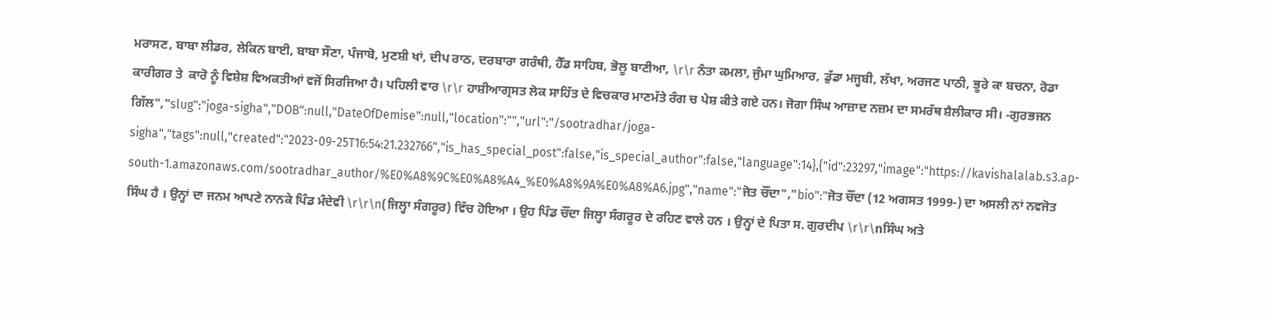ਮਰਾਸਣ, ਬਾਬਾ ਲੀਡਰ, ਲੇਕਿਨ ਬਾਈ, ਬਾਬਾ ਸੌਣਾ, ਪੰਜਾਬੋ, ਮੁਣਸ਼ੀ ਖਾਂ, ਦੀਪ ਰਾਠ, ਦਰਬਾਰਾ ਗਰੰਥੀ, ਹੈੱਡ ਸਾਹਿਬ, ਭੋਲੂ ਬਾਣੀਆ, \r\r ਨੰਤਾ ਕਮਲਾ, ਜੁੰਮਾ ਘੁਮਿਆਰ, ਡੁੱਡਾ ਮਜ੍ਹਬੀ, ਲੱਖਾ, ਅਰਜਣ ਪਾਠੀ, ਭੂਰੇ ਕਾ ਬਚਨਾ, ਰੋਡਾ ਕਾਰੀਗਰ ਤੇ  ਕਾਰੋ ਨੂੰ ਵਿਸ਼ੇਸ਼ ਵਿਅਕਤੀਆਂ ਵਜੋਂ ਸਿਰਜਿਆ ਹੈ। ਪਹਿਲੀ ਵਾਰ \r\r ਹਾਸ਼ੀਆਗ੍ਰਸਤ ਲੋਕ ਸਾਹਿੱਤ ਦੇ ਵਿਚਕਾਰ ਮਾਣਮੱਤੇ ਰੰਗ ਚ ਪੇਸ਼ ਕੀਤੇ ਗਏ ਹਨ। ਜੋਗਾ ਸਿੰਘ ਆਜ਼ਾਦ ਨਜ਼ਮ ਦਾ ਸਮਰੱਥ ਸ਼ੈਲੀਕਾਰ ਸੀ। -ਗੁਰਭਜਨ ਗਿੱਲ","slug":"joga-sigha","DOB":null,"DateOfDemise":null,"location":"","url":"/sootradhar/joga-sigha","tags":null,"created":"2023-09-25T16:54:21.232766","is_has_special_post":false,"is_special_author":false,"language":14},{"id":23297,"image":"https://kavishalalab.s3.ap-south-1.amazonaws.com/sootradhar_author/%E0%A8%9C%E0%A8%A4_%E0%A8%9A%E0%A8%A6.jpg","name":"ਜੋਤ ਚੌਂਦਾ","bio":"ਜੋਤ ਚੌਂਦਾ (12 ਅਗਸਤ 1999-) ਦਾ ਅਸਲੀ ਨਾਂ ਨਵਜੋਤ ਸਿੰਘ ਹੈ । ਉਨ੍ਹਾਂ ਦਾ ਜਨਮ ਆਪਣੇ ਨਾਨਕੇ ਪਿੰਡ ਮੰਦੇਵੀ \r\r\n(ਜਿਲ੍ਹਾ ਸੰਗਰੂਰ) ਵਿੱਚ ਹੋਇਆ । ਉਹ ਪਿੰਡ ਚੌਂਦਾ ਜਿਲ੍ਹਾ ਸੰਗਰੂਰ ਦੇ ਰਹਿਣ ਵਾਲੇ ਹਨ । ਉਨ੍ਹਾਂ ਦੇ ਪਿਤਾ ਸ. ਗੁਰਦੀਪ \r\r\nਸਿੰਘ ਅਤੇ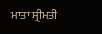ਮਾਤਾ ਸ੍ਰੀਮਤੀ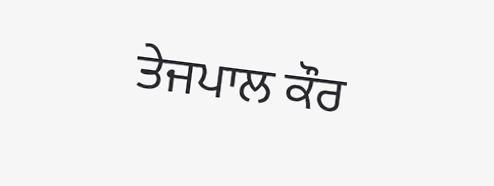ਤੇਜਪਾਲ ਕੌਰ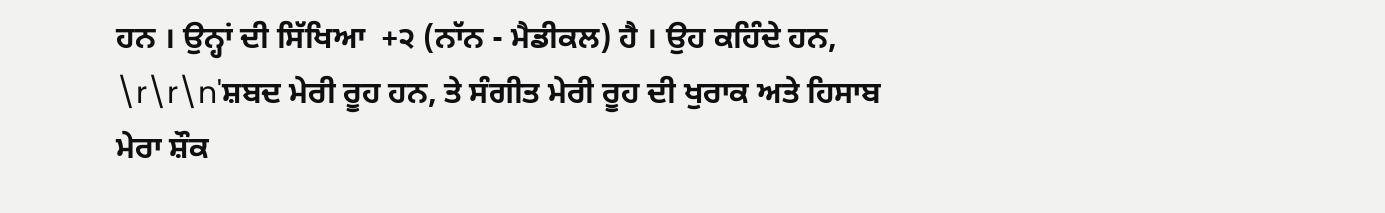ਹਨ । ਉਨ੍ਹਾਂ ਦੀ ਸਿੱਖਿਆ  +੨ (ਨਾੱਨ - ਮੈਡੀਕਲ) ਹੈ । ਉਹ ਕਹਿੰਦੇ ਹਨ, \r\r\n'ਸ਼ਬਦ ਮੇਰੀ ਰੂਹ ਹਨ, ਤੇ ਸੰਗੀਤ ਮੇਰੀ ਰੂਹ ਦੀ ਖੁਰਾਕ ਅਤੇ ਹਿਸਾਬ ਮੇਰਾ ਸ਼ੌਕ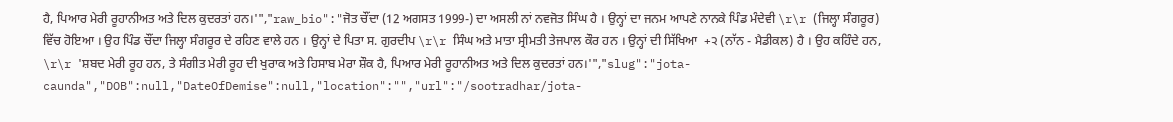ਹੈ, ਪਿਆਰ ਮੇਰੀ ਰੂਹਾਨੀਅਤ ਅਤੇ ਦਿਲ ਕੁਦਰਤਾਂ ਹਨ।'","raw_bio":"ਜੋਤ ਚੌਂਦਾ (12 ਅਗਸਤ 1999-) ਦਾ ਅਸਲੀ ਨਾਂ ਨਵਜੋਤ ਸਿੰਘ ਹੈ । ਉਨ੍ਹਾਂ ਦਾ ਜਨਮ ਆਪਣੇ ਨਾਨਕੇ ਪਿੰਡ ਮੰਦੇਵੀ \r\r (ਜਿਲ੍ਹਾ ਸੰਗਰੂਰ) ਵਿੱਚ ਹੋਇਆ । ਉਹ ਪਿੰਡ ਚੌਂਦਾ ਜਿਲ੍ਹਾ ਸੰਗਰੂਰ ਦੇ ਰਹਿਣ ਵਾਲੇ ਹਨ । ਉਨ੍ਹਾਂ ਦੇ ਪਿਤਾ ਸ. ਗੁਰਦੀਪ \r\r ਸਿੰਘ ਅਤੇ ਮਾਤਾ ਸ੍ਰੀਮਤੀ ਤੇਜਪਾਲ ਕੌਰ ਹਨ । ਉਨ੍ਹਾਂ ਦੀ ਸਿੱਖਿਆ  +੨ (ਨਾੱਨ - ਮੈਡੀਕਲ) ਹੈ । ਉਹ ਕਹਿੰਦੇ ਹਨ, \r\r 'ਸ਼ਬਦ ਮੇਰੀ ਰੂਹ ਹਨ, ਤੇ ਸੰਗੀਤ ਮੇਰੀ ਰੂਹ ਦੀ ਖੁਰਾਕ ਅਤੇ ਹਿਸਾਬ ਮੇਰਾ ਸ਼ੌਕ ਹੈ, ਪਿਆਰ ਮੇਰੀ ਰੂਹਾਨੀਅਤ ਅਤੇ ਦਿਲ ਕੁਦਰਤਾਂ ਹਨ।'","slug":"jota-caunda","DOB":null,"DateOfDemise":null,"location":"","url":"/sootradhar/jota-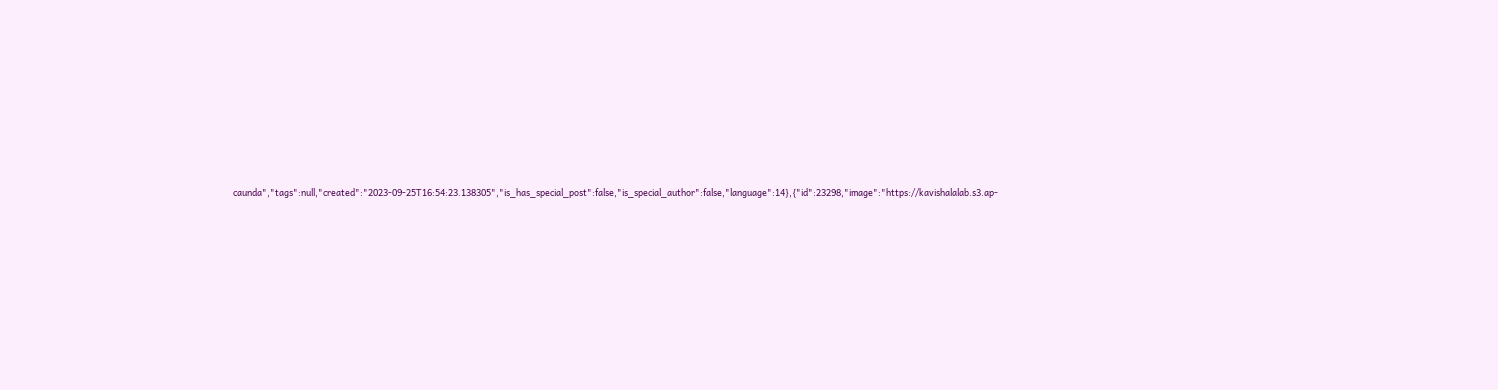caunda","tags":null,"created":"2023-09-25T16:54:23.138305","is_has_special_post":false,"is_special_author":false,"language":14},{"id":23298,"image":"https://kavishalalab.s3.ap-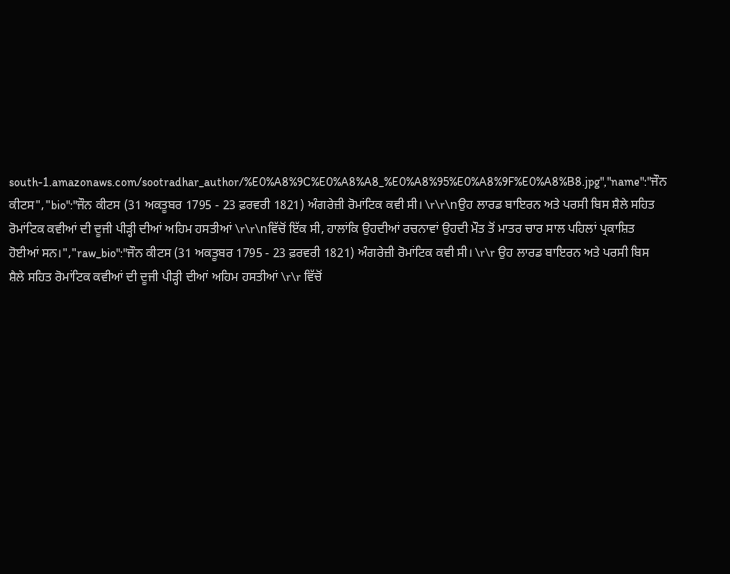south-1.amazonaws.com/sootradhar_author/%E0%A8%9C%E0%A8%A8_%E0%A8%95%E0%A8%9F%E0%A8%B8.jpg","name":"ਜੌਨ ਕੀਟਸ","bio":"ਜੌਨ ਕੀਟਸ (31 ਅਕਤੂਬਰ 1795 - 23 ਫ਼ਰਵਰੀ 1821) ਅੰਗਰੇਜ਼ੀ ਰੋਮਾਂਟਿਕ ਕਵੀ ਸੀ। \r\r\nਉਹ ਲਾਰਡ ਬਾਇਰਨ ਅਤੇ ਪਰਸੀ ਬਿਸ ਸ਼ੈਲੇ ਸਹਿਤ ਰੋਮਾਂਟਿਕ ਕਵੀਆਂ ਦੀ ਦੂਜੀ ਪੀੜ੍ਹੀ ਦੀਆਂ ਅਹਿਮ ਹਸਤੀਆਂ \r\r\nਵਿੱਚੋਂ ਇੱਕ ਸੀ, ਹਾਲਾਂਕਿ ਉਹਦੀਆਂ ਰਚਨਾਵਾਂ ਉਹਦੀ ਮੌਤ ਤੋਂ ਮਾਤਰ ਚਾਰ ਸਾਲ ਪਹਿਲਾਂ ਪ੍ਰਕਾਸ਼ਿਤ ਹੋਈਆਂ ਸਨ।","raw_bio":"ਜੌਨ ਕੀਟਸ (31 ਅਕਤੂਬਰ 1795 - 23 ਫ਼ਰਵਰੀ 1821) ਅੰਗਰੇਜ਼ੀ ਰੋਮਾਂਟਿਕ ਕਵੀ ਸੀ। \r\r ਉਹ ਲਾਰਡ ਬਾਇਰਨ ਅਤੇ ਪਰਸੀ ਬਿਸ ਸ਼ੈਲੇ ਸਹਿਤ ਰੋਮਾਂਟਿਕ ਕਵੀਆਂ ਦੀ ਦੂਜੀ ਪੀੜ੍ਹੀ ਦੀਆਂ ਅਹਿਮ ਹਸਤੀਆਂ \r\r ਵਿੱਚੋਂ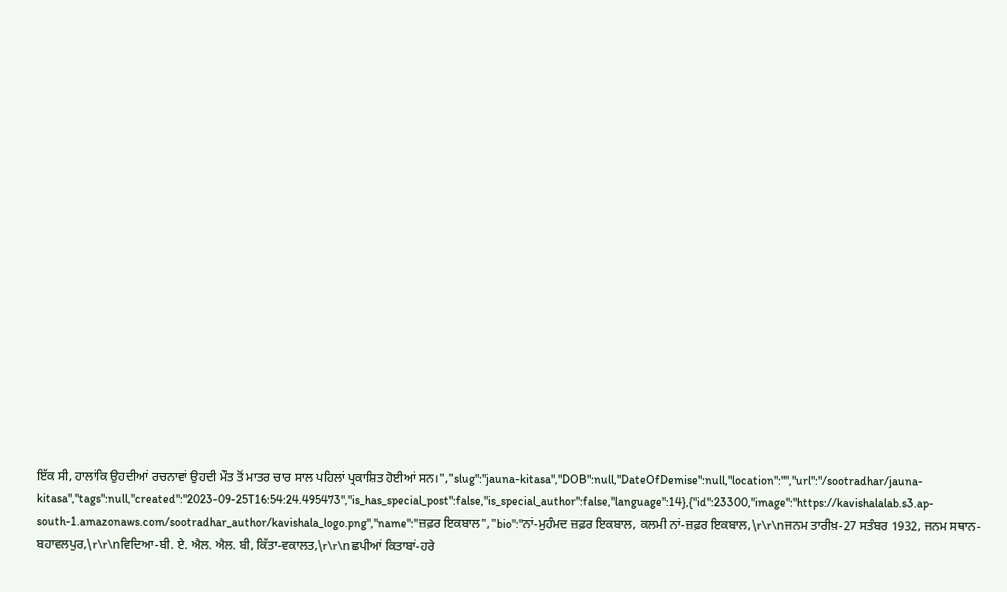ਇੱਕ ਸੀ, ਹਾਲਾਂਕਿ ਉਹਦੀਆਂ ਰਚਨਾਵਾਂ ਉਹਦੀ ਮੌਤ ਤੋਂ ਮਾਤਰ ਚਾਰ ਸਾਲ ਪਹਿਲਾਂ ਪ੍ਰਕਾਸ਼ਿਤ ਹੋਈਆਂ ਸਨ।","slug":"jauna-kitasa","DOB":null,"DateOfDemise":null,"location":"","url":"/sootradhar/jauna-kitasa","tags":null,"created":"2023-09-25T16:54:24.495473","is_has_special_post":false,"is_special_author":false,"language":14},{"id":23300,"image":"https://kavishalalab.s3.ap-south-1.amazonaws.com/sootradhar_author/kavishala_logo.png","name":"ਜ਼ਫ਼ਰ ਇਕਬਾਲ","bio":"ਨਾਂ-ਮੁਹੰਮਦ ਜ਼ਫ਼ਰ ਇਕਬਾਲ, ਕਲਮੀ ਨਾਂ-ਜ਼ਫ਼ਰ ਇਕਬਾਲ,\r\r\nਜਨਮ ਤਾਰੀਖ਼-27 ਸਤੰਬਰ 1932, ਜਨਮ ਸਥਾਨ-ਬਹਾਵਲਪੁਰ,\r\r\nਵਿਦਿਆ-ਬੀ. ਏ. ਐਲ. ਐਲ. ਬੀ, ਕਿੱਤਾ-ਵਕਾਲਤ,\r\r\nਛਪੀਆਂ ਕਿਤਾਬਾਂ-ਹਰੇ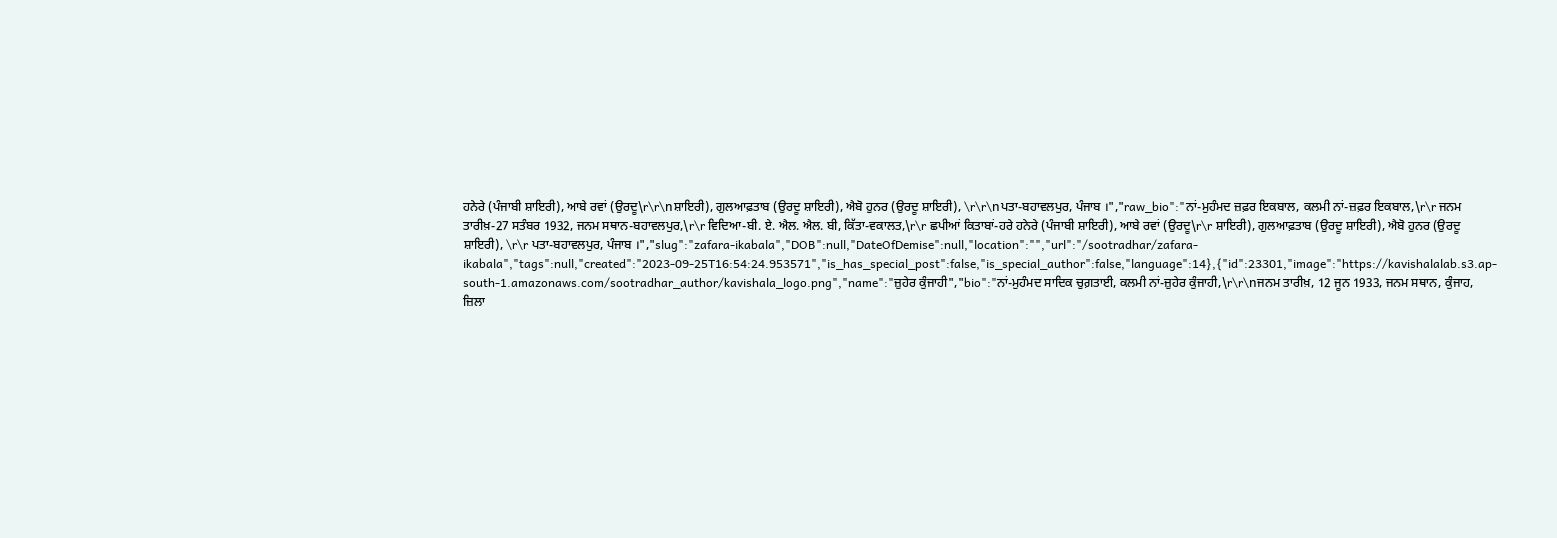ਹਨੇਰੇ (ਪੰਜਾਬੀ ਸ਼ਾਇਰੀ), ਆਬੇ ਰਵਾਂ (ਉਰਦੂ\r\r\nਸ਼ਾਇਰੀ), ਗੁਲਆਫ਼ਤਾਬ (ਉਰਦੂ ਸ਼ਾਇਰੀ), ਐਬੋ ਹੁਨਰ (ਉਰਦੂ ਸ਼ਾਇਰੀ), \r\r\nਪਤਾ-ਬਹਾਵਲਪੁਰ, ਪੰਜਾਬ ।","raw_bio":"ਨਾਂ-ਮੁਹੰਮਦ ਜ਼ਫ਼ਰ ਇਕਬਾਲ, ਕਲਮੀ ਨਾਂ-ਜ਼ਫ਼ਰ ਇਕਬਾਲ,\r\r ਜਨਮ ਤਾਰੀਖ਼-27 ਸਤੰਬਰ 1932, ਜਨਮ ਸਥਾਨ-ਬਹਾਵਲਪੁਰ,\r\r ਵਿਦਿਆ-ਬੀ. ਏ. ਐਲ. ਐਲ. ਬੀ, ਕਿੱਤਾ-ਵਕਾਲਤ,\r\r ਛਪੀਆਂ ਕਿਤਾਬਾਂ-ਹਰੇ ਹਨੇਰੇ (ਪੰਜਾਬੀ ਸ਼ਾਇਰੀ), ਆਬੇ ਰਵਾਂ (ਉਰਦੂ\r\r ਸ਼ਾਇਰੀ), ਗੁਲਆਫ਼ਤਾਬ (ਉਰਦੂ ਸ਼ਾਇਰੀ), ਐਬੋ ਹੁਨਰ (ਉਰਦੂ ਸ਼ਾਇਰੀ), \r\r ਪਤਾ-ਬਹਾਵਲਪੁਰ, ਪੰਜਾਬ ।","slug":"zafara-ikabala","DOB":null,"DateOfDemise":null,"location":"","url":"/sootradhar/zafara-ikabala","tags":null,"created":"2023-09-25T16:54:24.953571","is_has_special_post":false,"is_special_author":false,"language":14},{"id":23301,"image":"https://kavishalalab.s3.ap-south-1.amazonaws.com/sootradhar_author/kavishala_logo.png","name":"ਜ਼ੁਹੇਰ ਕੁੰਜਾਹੀ","bio":"ਨਾਂ-ਮੁਹੰਮਦ ਸਾਦਿਕ ਚੁਗ਼ਤਾਈ, ਕਲਮੀ ਨਾਂ-ਜ਼ੁਹੇਰ ਕੁੰਜਾਹੀ,\r\r\nਜਨਮ ਤਾਰੀਖ਼, 12 ਜੂਨ 1933, ਜਨਮ ਸਥਾਨ, ਕੁੰਜਾਹ, ਜ਼ਿਲਾ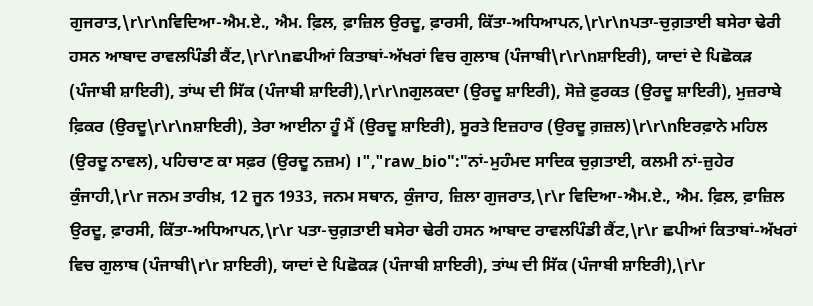ਗੁਜਰਾਤ,\r\r\nਵਿਦਿਆ-ਐਮ.ਏ., ਐਮ. ਫ਼ਿਲ, ਫ਼ਾਜ਼ਿਲ ਉਰਦੂ, ਫ਼ਾਰਸੀ, ਕਿੱਤਾ-ਅਧਿਆਪਨ,\r\r\nਪਤਾ-ਚੁਗ਼ਤਾਈ ਬਸੇਰਾ ਢੇਰੀ ਹਸਨ ਆਬਾਦ ਰਾਵਲਪਿੰਡੀ ਕੈਂਟ,\r\r\nਛਪੀਆਂ ਕਿਤਾਬਾਂ-ਅੱਖਰਾਂ ਵਿਚ ਗੁਲਾਬ (ਪੰਜਾਬੀ\r\r\nਸ਼ਾਇਰੀ), ਯਾਦਾਂ ਦੇ ਪਿਛੋਕੜ (ਪੰਜਾਬੀ ਸ਼ਾਇਰੀ), ਤਾਂਘ ਦੀ ਸਿੱਕ (ਪੰਜਾਬੀ ਸ਼ਾਇਰੀ),\r\r\nਗੁਲਕਦਾ (ਉਰਦੂ ਸ਼ਾਇਰੀ), ਸੋਜ਼ੇ ਫ਼ੁਰਕਤ (ਉਰਦੂ ਸ਼ਾਇਰੀ), ਮੁਜ਼ਰਾਬੇ ਫ਼ਿਕਰ (ਉਰਦੂ\r\r\nਸ਼ਾਇਰੀ), ਤੇਰਾ ਆਈਨਾ ਹੂੰ ਮੈਂ (ਉਰਦੂ ਸ਼ਾਇਰੀ), ਸੂਰਤੇ ਇਜ਼ਹਾਰ (ਉਰਦੂ ਗ਼ਜ਼ਲ)\r\r\nਇਰਫ਼ਾਨੇ ਮਹਿਲ (ਉਰਦੂ ਨਾਵਲ), ਪਹਿਚਾਣ ਕਾ ਸਫ਼ਰ (ਉਰਦੂ ਨਜ਼ਮ) ।","raw_bio":"ਨਾਂ-ਮੁਹੰਮਦ ਸਾਦਿਕ ਚੁਗ਼ਤਾਈ, ਕਲਮੀ ਨਾਂ-ਜ਼ੁਹੇਰ ਕੁੰਜਾਹੀ,\r\r ਜਨਮ ਤਾਰੀਖ਼, 12 ਜੂਨ 1933, ਜਨਮ ਸਥਾਨ, ਕੁੰਜਾਹ, ਜ਼ਿਲਾ ਗੁਜਰਾਤ,\r\r ਵਿਦਿਆ-ਐਮ.ਏ., ਐਮ. ਫ਼ਿਲ, ਫ਼ਾਜ਼ਿਲ ਉਰਦੂ, ਫ਼ਾਰਸੀ, ਕਿੱਤਾ-ਅਧਿਆਪਨ,\r\r ਪਤਾ-ਚੁਗ਼ਤਾਈ ਬਸੇਰਾ ਢੇਰੀ ਹਸਨ ਆਬਾਦ ਰਾਵਲਪਿੰਡੀ ਕੈਂਟ,\r\r ਛਪੀਆਂ ਕਿਤਾਬਾਂ-ਅੱਖਰਾਂ ਵਿਚ ਗੁਲਾਬ (ਪੰਜਾਬੀ\r\r ਸ਼ਾਇਰੀ), ਯਾਦਾਂ ਦੇ ਪਿਛੋਕੜ (ਪੰਜਾਬੀ ਸ਼ਾਇਰੀ), ਤਾਂਘ ਦੀ ਸਿੱਕ (ਪੰਜਾਬੀ ਸ਼ਾਇਰੀ),\r\r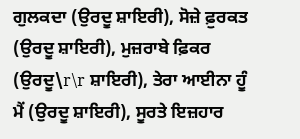ਗੁਲਕਦਾ (ਉਰਦੂ ਸ਼ਾਇਰੀ), ਸੋਜ਼ੇ ਫ਼ੁਰਕਤ (ਉਰਦੂ ਸ਼ਾਇਰੀ), ਮੁਜ਼ਰਾਬੇ ਫ਼ਿਕਰ (ਉਰਦੂ\r\r ਸ਼ਾਇਰੀ), ਤੇਰਾ ਆਈਨਾ ਹੂੰ ਮੈਂ (ਉਰਦੂ ਸ਼ਾਇਰੀ), ਸੂਰਤੇ ਇਜ਼ਹਾਰ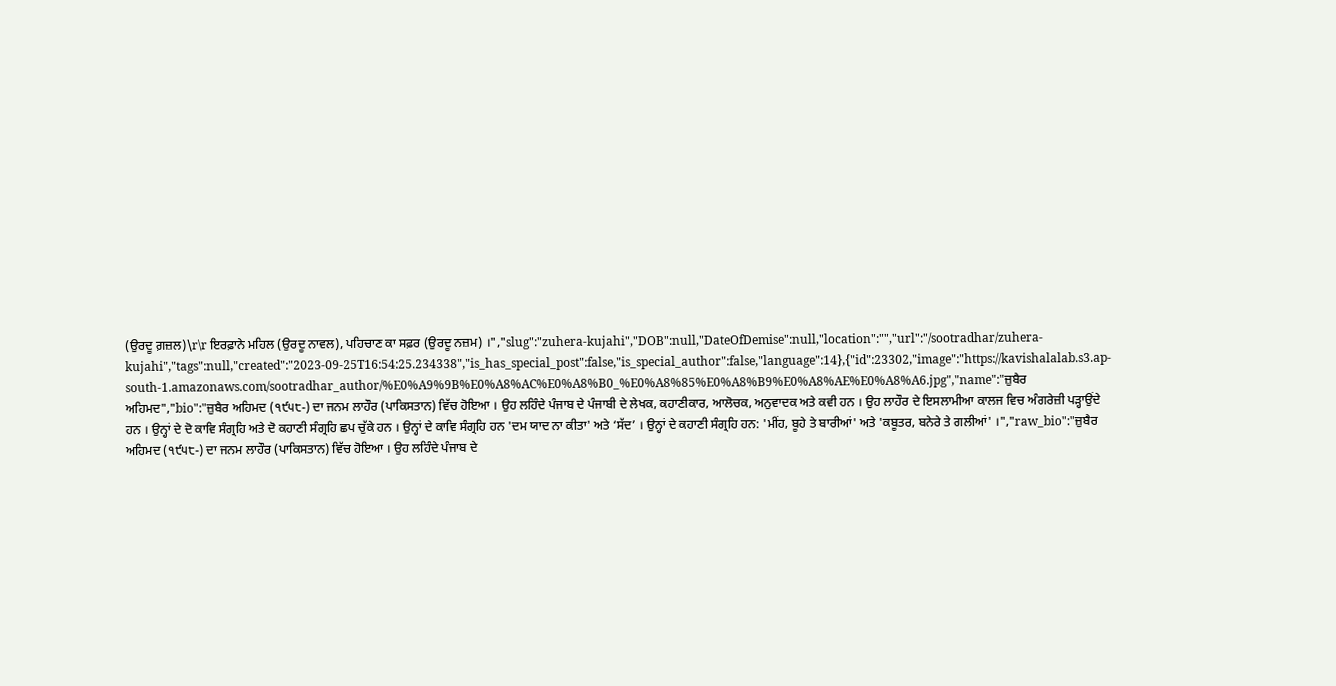(ਉਰਦੂ ਗ਼ਜ਼ਲ)\r\r ਇਰਫ਼ਾਨੇ ਮਹਿਲ (ਉਰਦੂ ਨਾਵਲ), ਪਹਿਚਾਣ ਕਾ ਸਫ਼ਰ (ਉਰਦੂ ਨਜ਼ਮ) ।","slug":"zuhera-kujahi","DOB":null,"DateOfDemise":null,"location":"","url":"/sootradhar/zuhera-kujahi","tags":null,"created":"2023-09-25T16:54:25.234338","is_has_special_post":false,"is_special_author":false,"language":14},{"id":23302,"image":"https://kavishalalab.s3.ap-south-1.amazonaws.com/sootradhar_author/%E0%A9%9B%E0%A8%AC%E0%A8%B0_%E0%A8%85%E0%A8%B9%E0%A8%AE%E0%A8%A6.jpg","name":"ਜ਼ੁਬੈਰ ਅਹਿਮਦ","bio":"ਜ਼ੁਬੈਰ ਅਹਿਮਦ (੧੯੫੮-) ਦਾ ਜਨਮ ਲਾਹੌਰ (ਪਾਕਿਸਤਾਨ) ਵਿੱਚ ਹੋਇਆ । ਉਹ ਲਹਿੰਦੇ ਪੰਜਾਬ ਦੇ ਪੰਜਾਬੀ ਦੇ ਲੇਖਕ, ਕਹਾਣੀਕਾਰ, ਆਲੋਚਕ, ਅਨੁਵਾਦਕ ਅਤੇ ਕਵੀ ਹਨ । ਉਹ ਲਾਹੌਰ ਦੇ ਇਸਲਾਮੀਆ ਕਾਲਜ ਵਿਚ ਅੰਗਰੇਜ਼ੀ ਪੜ੍ਹਾਉਂਦੇ ਹਨ । ਉਨ੍ਹਾਂ ਦੇ ਦੋ ਕਾਵਿ ਸੰਗ੍ਰਹਿ ਅਤੇ ਦੋ ਕਹਾਣੀ ਸੰਗ੍ਰਹਿ ਛਪ ਚੁੱਕੇ ਹਨ । ਉਨ੍ਹਾਂ ਦੇ ਕਾਵਿ ਸੰਗ੍ਰਹਿ ਹਨ 'ਦਮ ਯਾਦ ਨਾ ਕੀਤਾ' ਅਤੇ ‘ਸੱਦ’ । ਉਨ੍ਹਾਂ ਦੇ ਕਹਾਣੀ ਸੰਗ੍ਰਹਿ ਹਨ: 'ਮੀਂਹ, ਬੂਹੇ ਤੇ ਬਾਰੀਆਂ' ਅਤੇ 'ਕਬੂਤਰ, ਬਨੇਰੇ ਤੇ ਗਲੀਆਂ' ।","raw_bio":"ਜ਼ੁਬੈਰ ਅਹਿਮਦ (੧੯੫੮-) ਦਾ ਜਨਮ ਲਾਹੌਰ (ਪਾਕਿਸਤਾਨ) ਵਿੱਚ ਹੋਇਆ । ਉਹ ਲਹਿੰਦੇ ਪੰਜਾਬ ਦੇ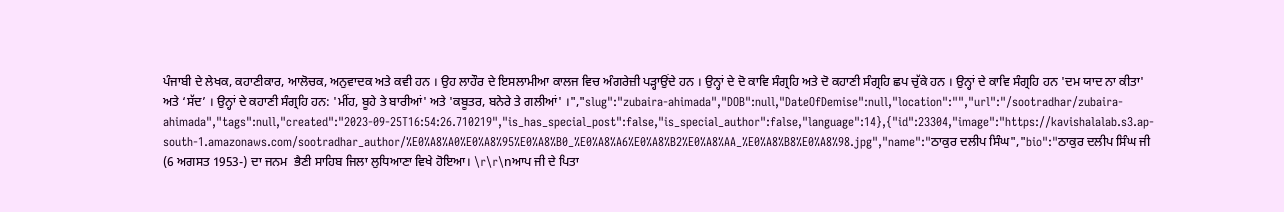ਪੰਜਾਬੀ ਦੇ ਲੇਖਕ, ਕਹਾਣੀਕਾਰ, ਆਲੋਚਕ, ਅਨੁਵਾਦਕ ਅਤੇ ਕਵੀ ਹਨ । ਉਹ ਲਾਹੌਰ ਦੇ ਇਸਲਾਮੀਆ ਕਾਲਜ ਵਿਚ ਅੰਗਰੇਜ਼ੀ ਪੜ੍ਹਾਉਂਦੇ ਹਨ । ਉਨ੍ਹਾਂ ਦੇ ਦੋ ਕਾਵਿ ਸੰਗ੍ਰਹਿ ਅਤੇ ਦੋ ਕਹਾਣੀ ਸੰਗ੍ਰਹਿ ਛਪ ਚੁੱਕੇ ਹਨ । ਉਨ੍ਹਾਂ ਦੇ ਕਾਵਿ ਸੰਗ੍ਰਹਿ ਹਨ 'ਦਮ ਯਾਦ ਨਾ ਕੀਤਾ' ਅਤੇ ‘ਸੱਦ’ । ਉਨ੍ਹਾਂ ਦੇ ਕਹਾਣੀ ਸੰਗ੍ਰਹਿ ਹਨ: 'ਮੀਂਹ, ਬੂਹੇ ਤੇ ਬਾਰੀਆਂ' ਅਤੇ 'ਕਬੂਤਰ, ਬਨੇਰੇ ਤੇ ਗਲੀਆਂ' ।","slug":"zubaira-ahimada","DOB":null,"DateOfDemise":null,"location":"","url":"/sootradhar/zubaira-ahimada","tags":null,"created":"2023-09-25T16:54:26.710219","is_has_special_post":false,"is_special_author":false,"language":14},{"id":23304,"image":"https://kavishalalab.s3.ap-south-1.amazonaws.com/sootradhar_author/%E0%A8%A0%E0%A8%95%E0%A8%B0_%E0%A8%A6%E0%A8%B2%E0%A8%AA_%E0%A8%B8%E0%A8%98.jpg","name":"ਠਾਕੁਰ ਦਲੀਪ ਸਿੰਘ","bio":"ਠਾਕੁਰ ਦਲੀਪ ਸਿੰਘ ਜੀ (6 ਅਗਸਤ 1953-) ਦਾ ਜਨਮ  ਭੈਣੀ ਸਾਹਿਬ ਜਿਲਾ ਲੁਧਿਆਣਾ ਵਿਖੇ ਹੋਇਆ। \r\r\nਆਪ ਜੀ ਦੇ ਪਿਤਾ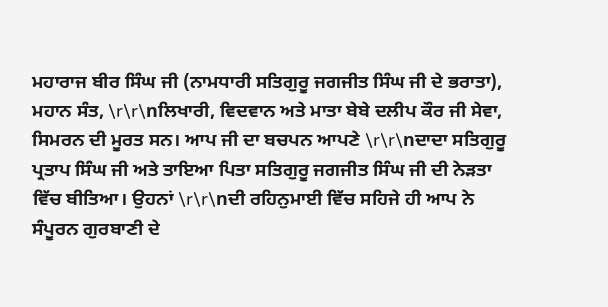ਮਹਾਰਾਜ ਬੀਰ ਸਿੰਘ ਜੀ (ਨਾਮਧਾਰੀ ਸਤਿਗੁਰੂ ਜਗਜੀਤ ਸਿੰਘ ਜੀ ਦੇ ਭਰਾਤਾ), ਮਹਾਨ ਸੰਤ, \r\r\nਲਿਖਾਰੀ, ਵਿਦਵਾਨ ਅਤੇ ਮਾਤਾ ਬੇਬੇ ਦਲੀਪ ਕੌਰ ਜੀ ਸੇਵਾ, ਸਿਮਰਨ ਦੀ ਮੂਰਤ ਸਨ। ਆਪ ਜੀ ਦਾ ਬਚਪਨ ਆਪਣੇ \r\r\nਦਾਦਾ ਸਤਿਗੁਰੂ ਪ੍ਰਤਾਪ ਸਿੰਘ ਜੀ ਅਤੇ ਤਾਇਆ ਪਿਤਾ ਸਤਿਗੁਰੂ ਜਗਜੀਤ ਸਿੰਘ ਜੀ ਦੀ ਨੇੜਤਾ ਵਿੱਚ ਬੀਤਿਆ। ਉਹਨਾਂ \r\r\nਦੀ ਰਹਿਨੁਮਾਈ ਵਿੱਚ ਸਹਿਜੇ ਹੀ ਆਪ ਨੇ ਸੰਪੂਰਨ ਗੁਰਬਾਣੀ ਦੇ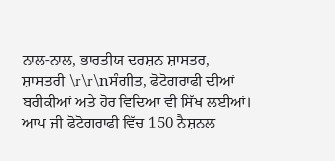ਨਾਲ-ਨਾਲ, ਭਾਰਤੀਯ ਦਰਸ਼ਨ ਸ਼ਾਸਤਰ, ਸ਼ਾਸਤਰੀ \r\r\nਸੰਗੀਤ, ਫੋਟੋਗਰਾਫੀ ਦੀਆਂ ਬਰੀਕੀਆਂ ਅਤੇ ਹੋਰ ਵਿਦਿਆ ਵੀ ਸਿੱਖ ਲਈਆਂ। ਆਪ ਜੀ ਫੋਟੋਗਰਾਫੀ ਵਿੱਚ 150 ਨੈਸ਼ਨਲ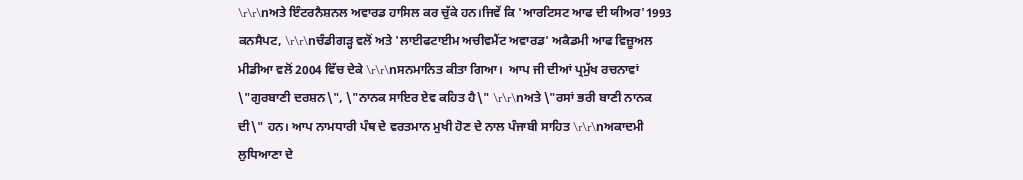\r\r\nਅਤੇ ਇੰਟਰਨੈਸ਼ਨਲ ਅਵਾਰਡ ਹਾਸਿਲ ਕਰ ਚੁੱਕੇ ਹਨ।ਜਿਵੇਂ ਕਿ 'ਆਰਟਿਸਟ ਆਫ ਦੀ ਯੀਅਰ'1993 ਕਨਸੈਪਟ, \r\r\nਚੰਡੀਗੜ੍ਹ ਵਲੋਂ ਅਤੇ 'ਲਾਈਫਟਾਈਮ ਅਚੀਵਮੈਂਟ ਅਵਾਰਡ' ਅਕੈਡਮੀ ਆਫ ਵਿਜ਼ੂਅਲ ਮੀਡੀਆ ਵਲੋਂ 2004 ਵਿੱਚ ਦੇਕੇ \r\r\nਸਨਮਾਨਿਤ ਕੀਤਾ ਗਿਆ।  ਆਪ ਜੀ ਦੀਆਂ ਪ੍ਰਮੁੱਖ ਰਚਨਾਵਾਂ \"ਗੁਰਬਾਣੀ ਦਰਸ਼ਨ\", \"ਨਾਨਕ ਸਾਇਰ ਏਵ ਕਹਿਤ ਹੈ\" \r\r\nਅਤੇ \"ਰਸਾਂ ਭਰੀ ਬਾਣੀ ਨਾਨਕ ਦੀ\" ਹਨ। ਆਪ ਨਾਮਧਾਰੀ ਪੰਥ ਦੇ ਵਰਤਮਾਨ ਮੁਖੀ ਹੋਣ ਦੇ ਨਾਲ ਪੰਜਾਬੀ ਸਾਹਿਤ \r\r\nਅਕਾਦਮੀ ਲੁਧਿਆਣਾ ਦੇ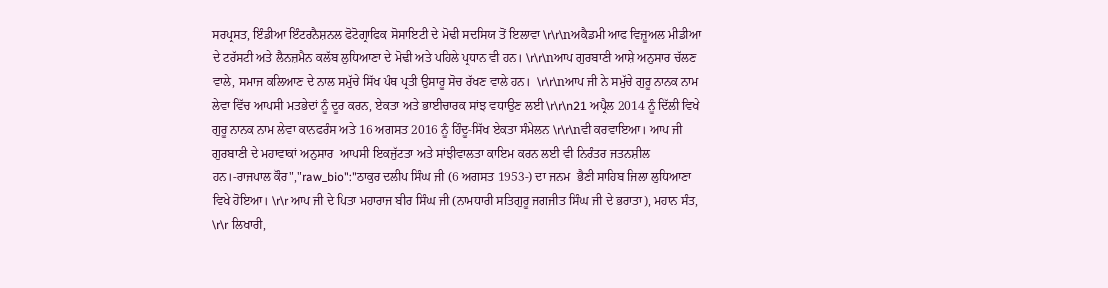ਸਰਪ੍ਰਸਤ, ਇੰਡੀਆ ਇੰਟਰਨੈਸ਼ਨਲ ਫੋਟੋਗ੍ਰਾਫਿਕ ਸੋਸਾਇਟੀ ਦੇ ਮੋਢੀ ਸਦਸਿਯ ਤੋਂ ਇਲਾਵਾ \r\r\nਅਕੈਡਮੀ ਆਫ ਵਿਜ਼ੂਅਲ ਮੀਡੀਆ ਦੇ ਟਰੱਸਟੀ ਅਤੇ ਲੈਨਜ਼ਮੈਨ ਕਲੱਬ ਲੁਧਿਆਣਾ ਦੇ ਮੋਢੀ ਅਤੇ ਪਹਿਲੇ ਪ੍ਰਧਾਨ ਵੀ ਹਨ। \r\r\nਆਪ ਗੁਰਬਾਣੀ ਆਸ਼ੇ ਅਨੁਸਾਰ ਚੱਲਣ ਵਾਲੇ, ਸਮਾਜ ਕਲਿਆਣ ਦੇ ਨਾਲ ਸਮੁੱਚੇ ਸਿੱਖ ਪੰਥ ਪ੍ਰਤੀ ਉਸਾਰੂ ਸੋਚ ਰੱਖਣ ਵਾਲੇ ਹਨ।  \r\r\nਆਪ ਜੀ ਨੇ ਸਮੁੱਚੇ ਗੁਰੂ ਨਾਨਕ ਨਾਮ ਲੇਵਾ ਵਿੱਚ ਆਪਸੀ ਮਤਭੇਦਾਂ ਨੂੰ ਦੂਰ ਕਰਨ, ਏਕਤਾ ਅਤੇ ਭਾਈਚਾਰਕ ਸਾਂਝ ਵਧਾਉਣ ਲਈ \r\r\n21 ਅਪ੍ਰੈਲ 2014 ਨੂੰ ਦਿੱਲੀ ਵਿਖੇ ਗੁਰੂ ਨਾਨਕ ਨਾਮ ਲੇਵਾ ਕਾਨਫਰੰਸ ਅਤੇ 16 ਅਗਸਤ 2016 ਨੂੰ ਹਿੰਦੂ-ਸਿੱਖ ਏਕਤਾ ਸੰਮੇਲਨ \r\r\nਵੀ ਕਰਵਾਇਆ। ਆਪ ਜੀ ਗੁਰਬਾਣੀ ਦੇ ਮਹਾਵਾਕਾਂ ਅਨੁਸਾਰ  ਆਪਸੀ ਇਕਜੁੱਟਤਾ ਅਤੇ ਸਾਂਝੀਵਾਲਤਾ ਕਾਇਮ ਕਰਨ ਲਈ ਵੀ ਨਿਰੰਤਰ ਜਤਨਸ਼ੀਲ ਹਨ।-ਰਾਜਪਾਲ ਕੌਰ","raw_bio":"ਠਾਕੁਰ ਦਲੀਪ ਸਿੰਘ ਜੀ (6 ਅਗਸਤ 1953-) ਦਾ ਜਨਮ  ਭੈਣੀ ਸਾਹਿਬ ਜਿਲਾ ਲੁਧਿਆਣਾ ਵਿਖੇ ਹੋਇਆ। \r\r ਆਪ ਜੀ ਦੇ ਪਿਤਾ ਮਹਾਰਾਜ ਬੀਰ ਸਿੰਘ ਜੀ (ਨਾਮਧਾਰੀ ਸਤਿਗੁਰੂ ਜਗਜੀਤ ਸਿੰਘ ਜੀ ਦੇ ਭਰਾਤਾ), ਮਹਾਨ ਸੰਤ, \r\r ਲਿਖਾਰੀ,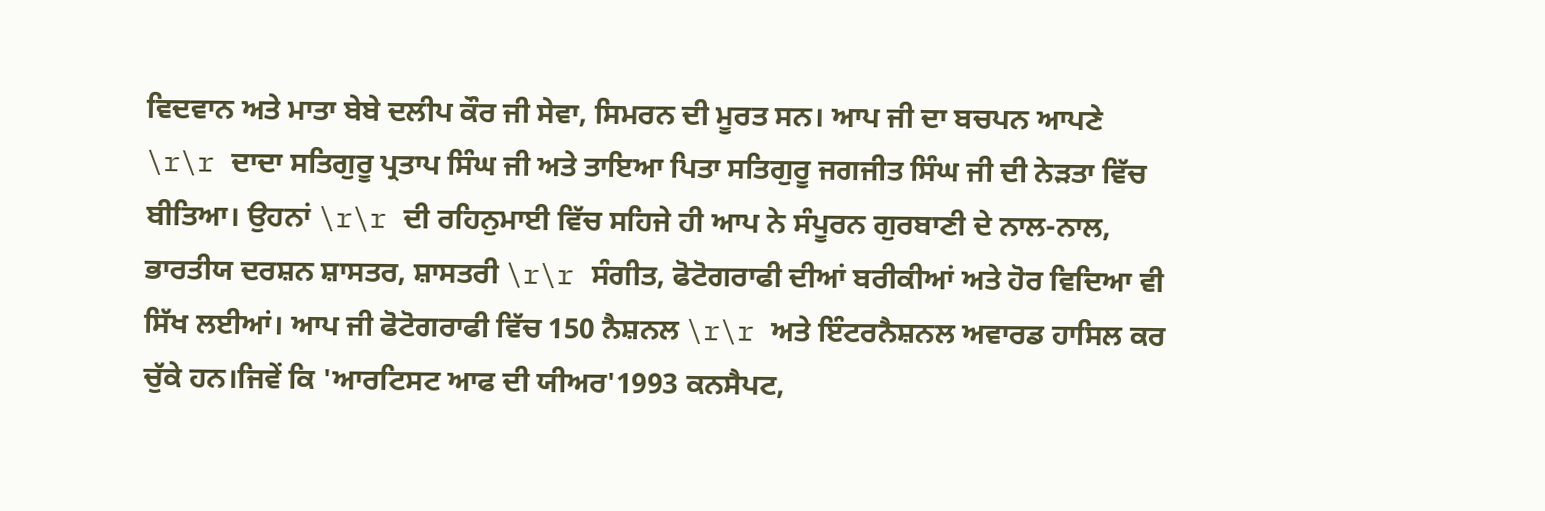ਵਿਦਵਾਨ ਅਤੇ ਮਾਤਾ ਬੇਬੇ ਦਲੀਪ ਕੌਰ ਜੀ ਸੇਵਾ, ਸਿਮਰਨ ਦੀ ਮੂਰਤ ਸਨ। ਆਪ ਜੀ ਦਾ ਬਚਪਨ ਆਪਣੇ \r\r ਦਾਦਾ ਸਤਿਗੁਰੂ ਪ੍ਰਤਾਪ ਸਿੰਘ ਜੀ ਅਤੇ ਤਾਇਆ ਪਿਤਾ ਸਤਿਗੁਰੂ ਜਗਜੀਤ ਸਿੰਘ ਜੀ ਦੀ ਨੇੜਤਾ ਵਿੱਚ ਬੀਤਿਆ। ਉਹਨਾਂ \r\r ਦੀ ਰਹਿਨੁਮਾਈ ਵਿੱਚ ਸਹਿਜੇ ਹੀ ਆਪ ਨੇ ਸੰਪੂਰਨ ਗੁਰਬਾਣੀ ਦੇ ਨਾਲ-ਨਾਲ, ਭਾਰਤੀਯ ਦਰਸ਼ਨ ਸ਼ਾਸਤਰ, ਸ਼ਾਸਤਰੀ \r\r ਸੰਗੀਤ, ਫੋਟੋਗਰਾਫੀ ਦੀਆਂ ਬਰੀਕੀਆਂ ਅਤੇ ਹੋਰ ਵਿਦਿਆ ਵੀ ਸਿੱਖ ਲਈਆਂ। ਆਪ ਜੀ ਫੋਟੋਗਰਾਫੀ ਵਿੱਚ 150 ਨੈਸ਼ਨਲ \r\r ਅਤੇ ਇੰਟਰਨੈਸ਼ਨਲ ਅਵਾਰਡ ਹਾਸਿਲ ਕਰ ਚੁੱਕੇ ਹਨ।ਜਿਵੇਂ ਕਿ 'ਆਰਟਿਸਟ ਆਫ ਦੀ ਯੀਅਰ'1993 ਕਨਸੈਪਟ,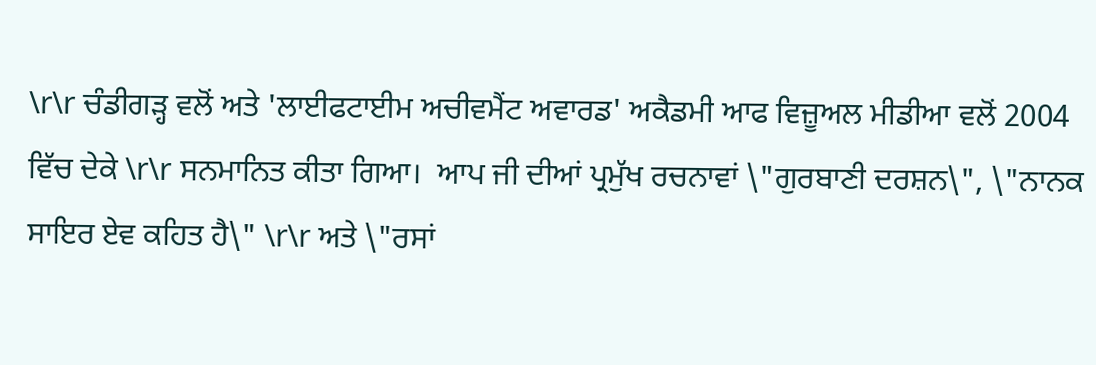\r\r ਚੰਡੀਗੜ੍ਹ ਵਲੋਂ ਅਤੇ 'ਲਾਈਫਟਾਈਮ ਅਚੀਵਮੈਂਟ ਅਵਾਰਡ' ਅਕੈਡਮੀ ਆਫ ਵਿਜ਼ੂਅਲ ਮੀਡੀਆ ਵਲੋਂ 2004 ਵਿੱਚ ਦੇਕੇ \r\r ਸਨਮਾਨਿਤ ਕੀਤਾ ਗਿਆ।  ਆਪ ਜੀ ਦੀਆਂ ਪ੍ਰਮੁੱਖ ਰਚਨਾਵਾਂ \"ਗੁਰਬਾਣੀ ਦਰਸ਼ਨ\", \"ਨਾਨਕ ਸਾਇਰ ਏਵ ਕਹਿਤ ਹੈ\" \r\r ਅਤੇ \"ਰਸਾਂ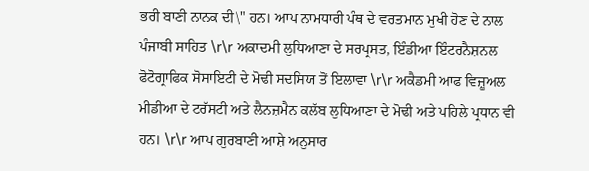ਭਰੀ ਬਾਣੀ ਨਾਨਕ ਦੀ\" ਹਨ। ਆਪ ਨਾਮਧਾਰੀ ਪੰਥ ਦੇ ਵਰਤਮਾਨ ਮੁਖੀ ਹੋਣ ਦੇ ਨਾਲ ਪੰਜਾਬੀ ਸਾਹਿਤ \r\r ਅਕਾਦਮੀ ਲੁਧਿਆਣਾ ਦੇ ਸਰਪ੍ਰਸਤ, ਇੰਡੀਆ ਇੰਟਰਨੈਸ਼ਨਲ ਫੋਟੋਗ੍ਰਾਫਿਕ ਸੋਸਾਇਟੀ ਦੇ ਮੋਢੀ ਸਦਸਿਯ ਤੋਂ ਇਲਾਵਾ \r\r ਅਕੈਡਮੀ ਆਫ ਵਿਜ਼ੂਅਲ ਮੀਡੀਆ ਦੇ ਟਰੱਸਟੀ ਅਤੇ ਲੈਨਜ਼ਮੈਨ ਕਲੱਬ ਲੁਧਿਆਣਾ ਦੇ ਮੋਢੀ ਅਤੇ ਪਹਿਲੇ ਪ੍ਰਧਾਨ ਵੀ ਹਨ। \r\r ਆਪ ਗੁਰਬਾਣੀ ਆਸ਼ੇ ਅਨੁਸਾਰ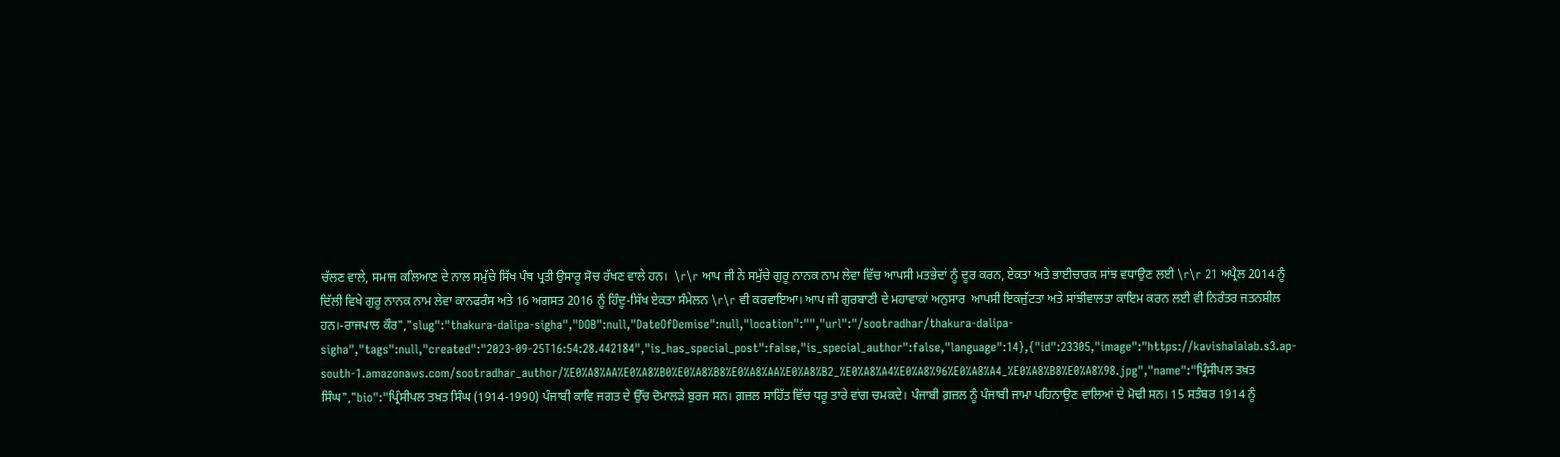ਚੱਲਣ ਵਾਲੇ, ਸਮਾਜ ਕਲਿਆਣ ਦੇ ਨਾਲ ਸਮੁੱਚੇ ਸਿੱਖ ਪੰਥ ਪ੍ਰਤੀ ਉਸਾਰੂ ਸੋਚ ਰੱਖਣ ਵਾਲੇ ਹਨ।  \r\r ਆਪ ਜੀ ਨੇ ਸਮੁੱਚੇ ਗੁਰੂ ਨਾਨਕ ਨਾਮ ਲੇਵਾ ਵਿੱਚ ਆਪਸੀ ਮਤਭੇਦਾਂ ਨੂੰ ਦੂਰ ਕਰਨ, ਏਕਤਾ ਅਤੇ ਭਾਈਚਾਰਕ ਸਾਂਝ ਵਧਾਉਣ ਲਈ \r\r 21 ਅਪ੍ਰੈਲ 2014 ਨੂੰ ਦਿੱਲੀ ਵਿਖੇ ਗੁਰੂ ਨਾਨਕ ਨਾਮ ਲੇਵਾ ਕਾਨਫਰੰਸ ਅਤੇ 16 ਅਗਸਤ 2016 ਨੂੰ ਹਿੰਦੂ-ਸਿੱਖ ਏਕਤਾ ਸੰਮੇਲਨ \r\r ਵੀ ਕਰਵਾਇਆ। ਆਪ ਜੀ ਗੁਰਬਾਣੀ ਦੇ ਮਹਾਵਾਕਾਂ ਅਨੁਸਾਰ  ਆਪਸੀ ਇਕਜੁੱਟਤਾ ਅਤੇ ਸਾਂਝੀਵਾਲਤਾ ਕਾਇਮ ਕਰਨ ਲਈ ਵੀ ਨਿਰੰਤਰ ਜਤਨਸ਼ੀਲ ਹਨ।-ਰਾਜਪਾਲ ਕੌਰ","slug":"thakura-dalipa-sigha","DOB":null,"DateOfDemise":null,"location":"","url":"/sootradhar/thakura-dalipa-sigha","tags":null,"created":"2023-09-25T16:54:28.442184","is_has_special_post":false,"is_special_author":false,"language":14},{"id":23305,"image":"https://kavishalalab.s3.ap-south-1.amazonaws.com/sootradhar_author/%E0%A8%AA%E0%A8%B0%E0%A8%B8%E0%A8%AA%E0%A8%B2_%E0%A8%A4%E0%A8%96%E0%A8%A4_%E0%A8%B8%E0%A8%98.jpg","name":"ਪ੍ਰਿੰਸੀਪਲ ਤਖ਼ਤ ਸਿੰਘ","bio":"ਪ੍ਰਿੰਸੀਪਲ ਤਖ਼ਤ ਸਿੰਘ (1914-1990) ਪੰਜਾਬੀ ਕਾਵਿ ਜਗਤ ਦੇ ਉੱਚ ਦੋਮਾਲੜੇ ਬੁਰਜ ਸਨ। ਗ਼ਜ਼ਲ ਸਾਹਿੱਤ ਵਿੱਚ ਧਰੂ ਤਾਰੇ ਵਾਂਗ ਚਮਕਦੇ। ਪੰਜਾਬੀ ਗ਼ਜ਼ਲ ਨੂੰ ਪੰਜਾਬੀ ਜਾਮਾ ਪਹਿਨਾਉਣ ਵਾਲਿਆਂ ਦੇ ਮੋਢੀ ਸਨ। 15 ਸਤੰਬਰ 1914 ਨੂੰ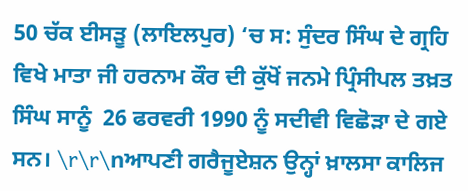50 ਚੱਕ ਈਸੜੂ (ਲਾਇਲਪੁਰ) ‘ਚ ਸ: ਸੁੰਦਰ ਸਿੰਘ ਦੇ ਗ੍ਰਹਿ ਵਿਖੇ ਮਾਤਾ ਜੀ ਹਰਨਾਮ ਕੌਰ ਦੀ ਕੁੱਖੋਂ ਜਨਮੇ ਪ੍ਰਿੰਸੀਪਲ ਤਖ਼ਤ ਸਿੰਘ ਸਾਨੂੰ  26 ਫਰਵਰੀ 1990 ਨੂੰ ਸਦੀਵੀ ਵਿਛੋੜਾ ਦੇ ਗਏ ਸਨ। \r\r\nਆਪਣੀ ਗਰੈਜੂਏਸ਼ਨ ਉਨ੍ਹਾਂ ਖ਼ਾਲਸਾ ਕਾਲਿਜ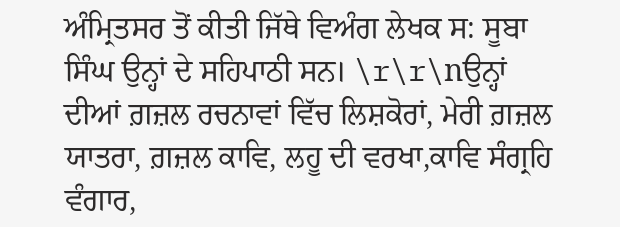ਅੰਮ੍ਰਿਤਸਰ ਤੋਂ ਕੀਤੀ ਜਿੱਥੇ ਵਿਅੰਗ ਲੇਖਕ ਸ: ਸੂਬਾ ਸਿੰਘ ਉਨ੍ਹਾਂ ਦੇ ਸਹਿਪਾਠੀ ਸਨ। \r\r\nਉਨ੍ਹਾਂ ਦੀਆਂ ਗ਼ਜ਼ਲ ਰਚਨਾਵਾਂ ਵਿੱਚ ਲਿਸ਼ਕੋਰਾਂ, ਮੇਰੀ ਗ਼ਜ਼ਲ ਯਾਤਰਾ, ਗ਼ਜ਼ਲ ਕਾਵਿ, ਲਹੂ ਦੀ ਵਰਖਾ,ਕਾਵਿ ਸੰਗ੍ਰਹਿ ਵੰਗਾਰ,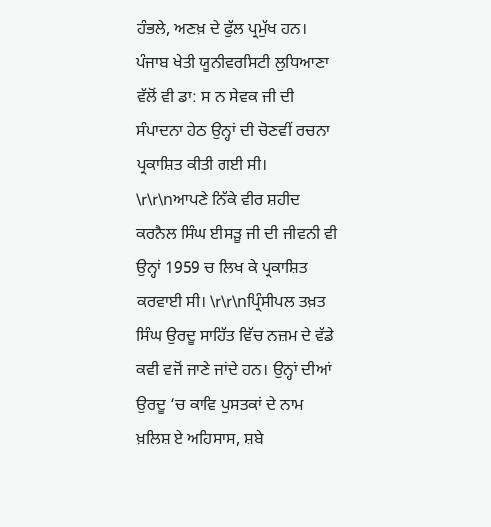ਹੰਭਲੇ, ਅਣਖ਼ ਦੇ ਫੁੱਲ ਪ੍ਰਮੁੱਖ ਹਨ। ਪੰਜਾਬ ਖੇਤੀ ਯੂਨੀਵਰਸਿਟੀ ਲੁਧਿਆਣਾ ਵੱਲੋਂ ਵੀ ਡਾ: ਸ ਨ ਸੇਵਕ ਜੀ ਦੀ ਸੰਪਾਦਨਾ ਹੇਠ ਉਨ੍ਹਾਂ ਦੀ ਚੋਣਵੀਂ ਰਚਨਾ ਪ੍ਰਕਾਸ਼ਿਤ ਕੀਤੀ ਗਈ ਸੀ। \r\r\nਆਪਣੇ ਨਿੱਕੇ ਵੀਰ ਸ਼ਹੀਦ ਕਰਨੈਲ ਸਿੰਘ ਈਸੜੂ ਜੀ ਦੀ ਜੀਵਨੀ ਵੀ ਉਨ੍ਹਾਂ 1959 ਚ ਲਿਖ ਕੇ ਪ੍ਰਕਾਸ਼ਿਤ ਕਰਵਾਈ ਸੀ। \r\r\nਪ੍ਰਿੰਸੀਪਲ ਤਖ਼ਤ ਸਿੰਘ ਉਰਦੂ ਸਾਹਿੱਤ ਵਿੱਚ ਨਜ਼ਮ ਦੇ ਵੱਡੇ ਕਵੀ ਵਜੋਂ ਜਾਣੇ ਜਾਂਦੇ ਹਨ। ਉਨ੍ਹਾਂ ਦੀਆਂ ਉਰਦੂ ‘ਚ ਕਾਵਿ ਪੁਸਤਕਾਂ ਦੇ ਨਾਮ ਖ਼ਲਿਸ਼ ਏ ਅਹਿਸਾਸ, ਸ਼ਬੇ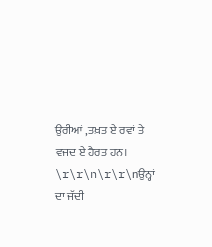ਉਰੀਆਂ ,ਤਖ਼ਤ ਏ ਰਵਾਂ ਤੇ ਵਜਦ ਏ ਹੈਰਤ ਹਨ। \r\r\n\r\r\nਉਨ੍ਹਾਂ ਦਾ ਜੱਦੀ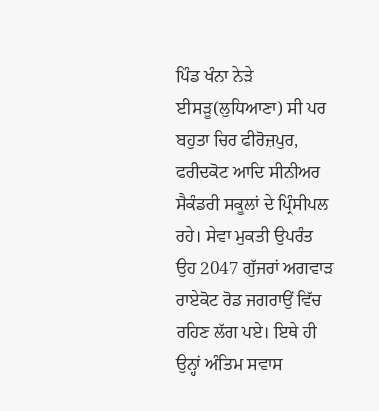ਪਿੰਡ ਖੰਨਾ ਨੇੜੇ ਈਸੜੂ(ਲੁਧਿਆਣਾ) ਸੀ ਪਰ ਬਹੁਤਾ ਚਿਰ ਫੀਰੋਜ਼ਪੁਰ, ਫਰੀਦਕੋਟ ਆਦਿ ਸੀਨੀਅਰ ਸੈਕੰਡਰੀ ਸਕੂਲਾਂ ਦੇ ਪ੍ਰਿੰਸੀਪਲ ਰਹੇ। ਸੇਵਾ ਮੁਕਤੀ ਉਪਰੰਤ ਉਹ 2047 ਗੁੱਜਰਾਂ ਅਗਵਾੜ  ਰਾਏਕੋਟ ਰੋਡ ਜਗਰਾਉਂ ਵਿੱਚ ਰਹਿਣ ਲੱਗ ਪਏ। ਇਥੇ ਹੀ ਉਨ੍ਹਾਂ ਅੰਤਿਮ ਸਵਾਸ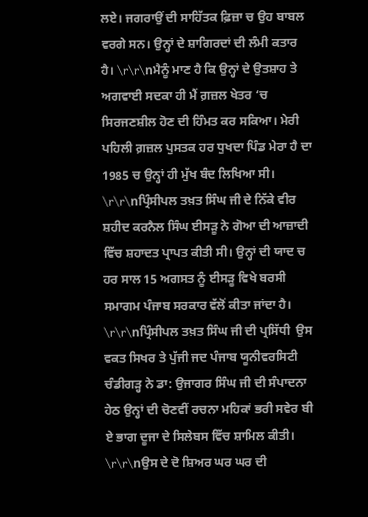ਲਏ। ਜਗਰਾਉਂ ਦੀ ਸਾਹਿੱਤਕ ਫ਼ਿਜ਼ਾ ਚ ਉਹ ਬਾਬਲ ਵਰਗੇ ਸਨ। ਉਨ੍ਹਾਂ ਦੇ ਸ਼ਾਗਿਰਦਾਂ ਦੀ ਲੰਮੀ ਕਤਾਰ ਹੈ। \r\r\nਮੈਨੂੰ ਮਾਣ ਹੈ ਕਿ ਉਨ੍ਹਾਂ ਦੇ ਉਤਸ਼ਾਹ ਤੇ ਅਗਵਾਈ ਸਦਕਾ ਹੀ ਮੈਂ ਗ਼ਜ਼ਲ ਖੇਤਰ ‘ਚ ਸਿਰਜਣਸ਼ੀਲ ਹੋਣ ਦੀ ਹਿੰਮਤ ਕਰ ਸਕਿਆ। ਮੇਰੀ ਪਹਿਲੀ ਗ਼ਜ਼ਲ ਪੁਸਤਕ ਹਰ ਧੁਖਦਾ ਪਿੰਡ ਮੇਰਾ ਹੈ ਦਾ 1985 ਚ ਉਨ੍ਹਾਂ ਹੀ ਮੁੱਖ ਬੰਦ ਲਿਖਿਆ ਸੀ। \r\r\nਪ੍ਰਿੰਸੀਪਲ ਤਖ਼ਤ ਸਿੰਘ ਜੀ ਦੇ ਨਿੱਕੇ ਵੀਰ ਸ਼ਹੀਦ ਕਰਨੈਲ ਸਿੰਘ ਈਸੜੂ ਨੇ ਗੋਆ ਦੀ ਆਜ਼ਾਦੀ ਵਿੱਚ ਸ਼ਹਾਦਤ ਪ੍ਰਾਪਤ ਕੀਤੀ ਸੀ। ਉਨ੍ਹਾਂ ਦੀ ਯਾਦ ਚ ਹਰ ਸਾਲ 15 ਅਗਸਤ ਨੂੰ ਈਸੜੂ ਵਿਖੇ ਬਰਸੀ ਸਮਾਗਮ ਪੰਜਾਬ ਸਰਕਾਰ ਵੱਲੋਂ ਕੀਤਾ ਜਾਂਦਾ ਹੈ। \r\r\nਪ੍ਰਿੰਸੀਪਲ ਤਖ਼ਤ ਸਿੰਘ ਜੀ ਦੀ ਪ੍ਰਸਿੱਧੀ  ਉਸ ਵਕਤ ਸਿਖਰ ਤੇ ਪੁੱਜੀ ਜਦ ਪੰਜਾਬ ਯੂਨੀਵਰਸਿਟੀ ਚੰਡੀਗੜ੍ਹ ਨੇ ਡਾ: ਉਜਾਗਰ ਸਿੰਘ ਜੀ ਦੀ ਸੰਪਾਦਨਾ ਹੇਠ ਉਨ੍ਹਾਂ ਦੀ ਚੋਣਵੀਂ ਰਚਨਾ ਮਹਿਕਾਂ ਭਰੀ ਸਵੇਰ ਬੀ ਏ ਭਾਗ ਦੂਜਾ ਦੇ ਸਿਲੇਬਸ ਵਿੱਚ ਸ਼ਾਮਿਲ ਕੀਤੀ। \r\r\nਉਸ ਦੇ ਦੋ ਸ਼ਿਅਰ ਘਰ ਘਰ ਦੀ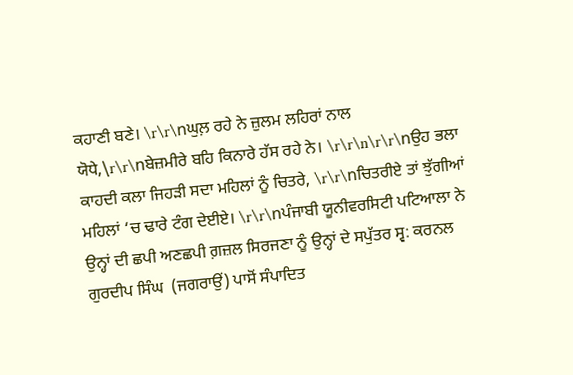ਕਹਾਣੀ ਬਣੇ। \r\r\nਘੁਲ਼ ਰਹੇ ਨੇ ਜ਼ੁਲਮ ਲਹਿਰਾਂ ਨਾਲ ਯੋਧੇ,\r\r\nਬੇਜ਼ਮੀਰੇ ਬਹਿ ਕਿਨਾਰੇ ਹੱਸ ਰਹੇ ਨੇ। \r\r\n\r\r\nਉਹ ਭਲਾ ਕਾਹਦੀ ਕਲਾ ਜਿਹੜੀ ਸਦਾ ਮਹਿਲਾਂ ਨੂੰ ਚਿਤਰੇ, \r\r\nਚਿਤਰੀਏ ਤਾਂ ਝੁੱਗੀਆਂ ਮਹਿਲਾਂ ‘ਚ ਢਾਰੇ ਟੰਗ ਦੇਈਏ। \r\r\nਪੰਜਾਬੀ ਯੂਨੀਵਰਸਿਟੀ ਪਟਿਆਲਾ ਨੇ ਉਨ੍ਹਾਂ ਦੀ ਛਪੀ ਅਣਛਪੀ ਗ਼ਜ਼ਲ ਸਿਰਜਣਾ ਨੂੰ ਉਨ੍ਹਾਂ ਦੇ ਸਪੁੱਤਰ ਸ੍ਵ: ਕਰਨਲ ਗੁਰਦੀਪ ਸਿੰਘ  (ਜਗਰਾਉਂ) ਪਾਸੋਂ ਸੰਪਾਦਿਤ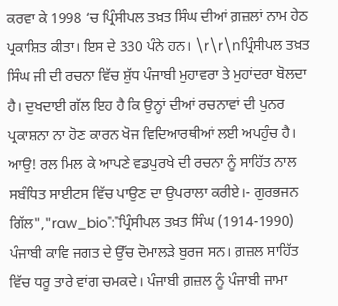ਕਰਵਾ ਕੇ 1998 ‘ਚ ਪ੍ਰਿੰਸੀਪਲ ਤਖ਼ਤ ਸਿੰਘ ਦੀਆਂ ਗ਼ਜ਼ਲਾਂ ਨਾਮ ਹੇਠ ਪ੍ਰਕਾਸ਼ਿਤ ਕੀਤਾ। ਇਸ ਦੇ 330 ਪੰਨੇ ਹਨ। \r\r\nਪ੍ਰਿੰਸੀਪਲ ਤਖ਼ਤ ਸਿੰਘ ਜੀ ਦੀ ਰਚਨਾ ਵਿੱਚ ਸ਼ੁੱਧ ਪੰਜਾਬੀ ਮੁਹਾਵਰਾ ਤੇ ਮੁਹਾਂਦਰਾ ਬੋਲਦਾ ਹੈ। ਦੁਖਦਾਈ ਗੱਲ ਇਹ ਹੈ ਕਿ ਉਨ੍ਹਾਂ ਦੀਆਂ ਰਚਨਾਵਾਂ ਦੀ ਪੁਨਰ ਪ੍ਰਕਾਸ਼ਨਾ ਨਾ ਹੋਣ ਕਾਰਨ ਖੋਜ ਵਿਦਿਆਰਥੀਆਂ ਲਈ ਅਪਹੁੰਚ ਹੈ। ਆਉ! ਰਲ ਮਿਲ ਕੇ ਆਪਣੇ ਵਡਪੁਰਖੇ ਦੀ ਰਚਨਾ ਨੂੰ ਸਾਹਿੱਤ ਨਾਲ ਸਬੰਧਿਤ ਸਾਈਟਸ ਵਿੱਚ ਪਾਉਣ ਦਾ ਉਪਰਾਲਾ ਕਰੀਏ।- ਗੁਰਭਜਨ ਗਿੱਲ","raw_bio":"ਪ੍ਰਿੰਸੀਪਲ ਤਖ਼ਤ ਸਿੰਘ (1914-1990) ਪੰਜਾਬੀ ਕਾਵਿ ਜਗਤ ਦੇ ਉੱਚ ਦੋਮਾਲੜੇ ਬੁਰਜ ਸਨ। ਗ਼ਜ਼ਲ ਸਾਹਿੱਤ ਵਿੱਚ ਧਰੂ ਤਾਰੇ ਵਾਂਗ ਚਮਕਦੇ। ਪੰਜਾਬੀ ਗ਼ਜ਼ਲ ਨੂੰ ਪੰਜਾਬੀ ਜਾਮਾ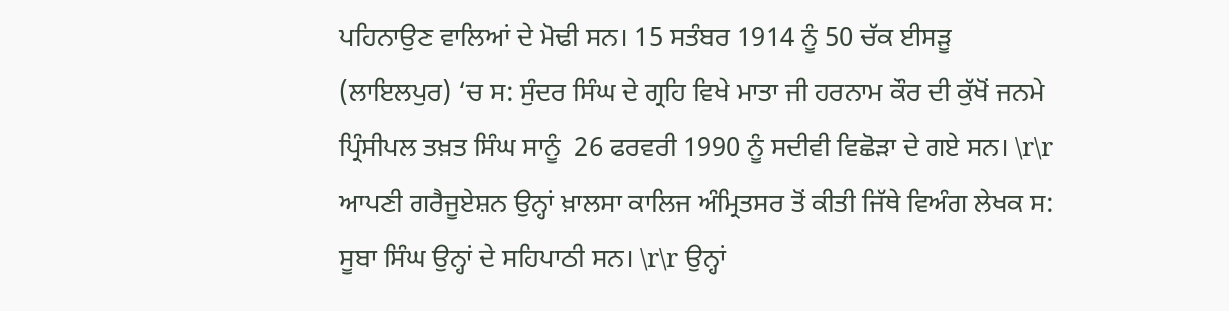ਪਹਿਨਾਉਣ ਵਾਲਿਆਂ ਦੇ ਮੋਢੀ ਸਨ। 15 ਸਤੰਬਰ 1914 ਨੂੰ 50 ਚੱਕ ਈਸੜੂ (ਲਾਇਲਪੁਰ) ‘ਚ ਸ: ਸੁੰਦਰ ਸਿੰਘ ਦੇ ਗ੍ਰਹਿ ਵਿਖੇ ਮਾਤਾ ਜੀ ਹਰਨਾਮ ਕੌਰ ਦੀ ਕੁੱਖੋਂ ਜਨਮੇ ਪ੍ਰਿੰਸੀਪਲ ਤਖ਼ਤ ਸਿੰਘ ਸਾਨੂੰ  26 ਫਰਵਰੀ 1990 ਨੂੰ ਸਦੀਵੀ ਵਿਛੋੜਾ ਦੇ ਗਏ ਸਨ। \r\r ਆਪਣੀ ਗਰੈਜੂਏਸ਼ਨ ਉਨ੍ਹਾਂ ਖ਼ਾਲਸਾ ਕਾਲਿਜ ਅੰਮ੍ਰਿਤਸਰ ਤੋਂ ਕੀਤੀ ਜਿੱਥੇ ਵਿਅੰਗ ਲੇਖਕ ਸ: ਸੂਬਾ ਸਿੰਘ ਉਨ੍ਹਾਂ ਦੇ ਸਹਿਪਾਠੀ ਸਨ। \r\r ਉਨ੍ਹਾਂ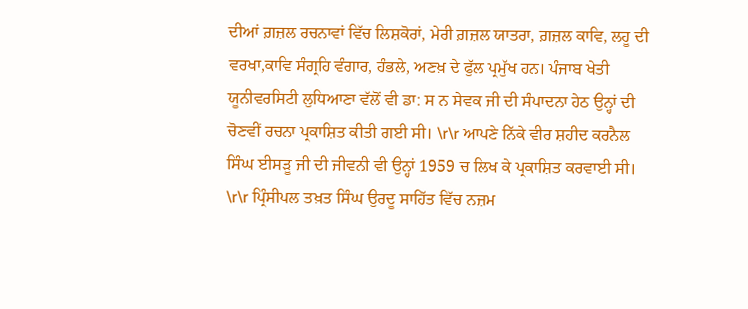ਦੀਆਂ ਗ਼ਜ਼ਲ ਰਚਨਾਵਾਂ ਵਿੱਚ ਲਿਸ਼ਕੋਰਾਂ, ਮੇਰੀ ਗ਼ਜ਼ਲ ਯਾਤਰਾ, ਗ਼ਜ਼ਲ ਕਾਵਿ, ਲਹੂ ਦੀ ਵਰਖਾ,ਕਾਵਿ ਸੰਗ੍ਰਹਿ ਵੰਗਾਰ, ਹੰਭਲੇ, ਅਣਖ਼ ਦੇ ਫੁੱਲ ਪ੍ਰਮੁੱਖ ਹਨ। ਪੰਜਾਬ ਖੇਤੀ ਯੂਨੀਵਰਸਿਟੀ ਲੁਧਿਆਣਾ ਵੱਲੋਂ ਵੀ ਡਾ: ਸ ਨ ਸੇਵਕ ਜੀ ਦੀ ਸੰਪਾਦਨਾ ਹੇਠ ਉਨ੍ਹਾਂ ਦੀ ਚੋਣਵੀਂ ਰਚਨਾ ਪ੍ਰਕਾਸ਼ਿਤ ਕੀਤੀ ਗਈ ਸੀ। \r\r ਆਪਣੇ ਨਿੱਕੇ ਵੀਰ ਸ਼ਹੀਦ ਕਰਨੈਲ ਸਿੰਘ ਈਸੜੂ ਜੀ ਦੀ ਜੀਵਨੀ ਵੀ ਉਨ੍ਹਾਂ 1959 ਚ ਲਿਖ ਕੇ ਪ੍ਰਕਾਸ਼ਿਤ ਕਰਵਾਈ ਸੀ। \r\r ਪ੍ਰਿੰਸੀਪਲ ਤਖ਼ਤ ਸਿੰਘ ਉਰਦੂ ਸਾਹਿੱਤ ਵਿੱਚ ਨਜ਼ਮ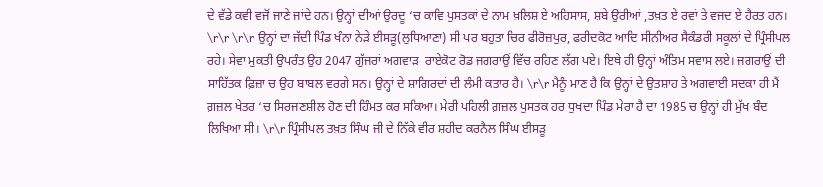ਦੇ ਵੱਡੇ ਕਵੀ ਵਜੋਂ ਜਾਣੇ ਜਾਂਦੇ ਹਨ। ਉਨ੍ਹਾਂ ਦੀਆਂ ਉਰਦੂ ‘ਚ ਕਾਵਿ ਪੁਸਤਕਾਂ ਦੇ ਨਾਮ ਖ਼ਲਿਸ਼ ਏ ਅਹਿਸਾਸ, ਸ਼ਬੇ ਉਰੀਆਂ ,ਤਖ਼ਤ ਏ ਰਵਾਂ ਤੇ ਵਜਦ ਏ ਹੈਰਤ ਹਨ। \r\r \r\r ਉਨ੍ਹਾਂ ਦਾ ਜੱਦੀ ਪਿੰਡ ਖੰਨਾ ਨੇੜੇ ਈਸੜੂ(ਲੁਧਿਆਣਾ) ਸੀ ਪਰ ਬਹੁਤਾ ਚਿਰ ਫੀਰੋਜ਼ਪੁਰ, ਫਰੀਦਕੋਟ ਆਦਿ ਸੀਨੀਅਰ ਸੈਕੰਡਰੀ ਸਕੂਲਾਂ ਦੇ ਪ੍ਰਿੰਸੀਪਲ ਰਹੇ। ਸੇਵਾ ਮੁਕਤੀ ਉਪਰੰਤ ਉਹ 2047 ਗੁੱਜਰਾਂ ਅਗਵਾੜ  ਰਾਏਕੋਟ ਰੋਡ ਜਗਰਾਉਂ ਵਿੱਚ ਰਹਿਣ ਲੱਗ ਪਏ। ਇਥੇ ਹੀ ਉਨ੍ਹਾਂ ਅੰਤਿਮ ਸਵਾਸ ਲਏ। ਜਗਰਾਉਂ ਦੀ ਸਾਹਿੱਤਕ ਫ਼ਿਜ਼ਾ ਚ ਉਹ ਬਾਬਲ ਵਰਗੇ ਸਨ। ਉਨ੍ਹਾਂ ਦੇ ਸ਼ਾਗਿਰਦਾਂ ਦੀ ਲੰਮੀ ਕਤਾਰ ਹੈ। \r\r ਮੈਨੂੰ ਮਾਣ ਹੈ ਕਿ ਉਨ੍ਹਾਂ ਦੇ ਉਤਸ਼ਾਹ ਤੇ ਅਗਵਾਈ ਸਦਕਾ ਹੀ ਮੈਂ ਗ਼ਜ਼ਲ ਖੇਤਰ ‘ਚ ਸਿਰਜਣਸ਼ੀਲ ਹੋਣ ਦੀ ਹਿੰਮਤ ਕਰ ਸਕਿਆ। ਮੇਰੀ ਪਹਿਲੀ ਗ਼ਜ਼ਲ ਪੁਸਤਕ ਹਰ ਧੁਖਦਾ ਪਿੰਡ ਮੇਰਾ ਹੈ ਦਾ 1985 ਚ ਉਨ੍ਹਾਂ ਹੀ ਮੁੱਖ ਬੰਦ ਲਿਖਿਆ ਸੀ। \r\r ਪ੍ਰਿੰਸੀਪਲ ਤਖ਼ਤ ਸਿੰਘ ਜੀ ਦੇ ਨਿੱਕੇ ਵੀਰ ਸ਼ਹੀਦ ਕਰਨੈਲ ਸਿੰਘ ਈਸੜੂ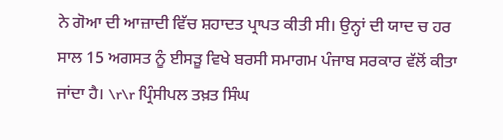ਨੇ ਗੋਆ ਦੀ ਆਜ਼ਾਦੀ ਵਿੱਚ ਸ਼ਹਾਦਤ ਪ੍ਰਾਪਤ ਕੀਤੀ ਸੀ। ਉਨ੍ਹਾਂ ਦੀ ਯਾਦ ਚ ਹਰ ਸਾਲ 15 ਅਗਸਤ ਨੂੰ ਈਸੜੂ ਵਿਖੇ ਬਰਸੀ ਸਮਾਗਮ ਪੰਜਾਬ ਸਰਕਾਰ ਵੱਲੋਂ ਕੀਤਾ ਜਾਂਦਾ ਹੈ। \r\r ਪ੍ਰਿੰਸੀਪਲ ਤਖ਼ਤ ਸਿੰਘ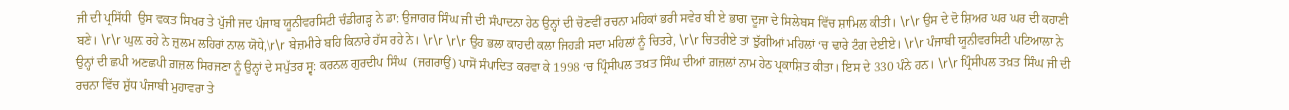ਜੀ ਦੀ ਪ੍ਰਸਿੱਧੀ  ਉਸ ਵਕਤ ਸਿਖਰ ਤੇ ਪੁੱਜੀ ਜਦ ਪੰਜਾਬ ਯੂਨੀਵਰਸਿਟੀ ਚੰਡੀਗੜ੍ਹ ਨੇ ਡਾ: ਉਜਾਗਰ ਸਿੰਘ ਜੀ ਦੀ ਸੰਪਾਦਨਾ ਹੇਠ ਉਨ੍ਹਾਂ ਦੀ ਚੋਣਵੀਂ ਰਚਨਾ ਮਹਿਕਾਂ ਭਰੀ ਸਵੇਰ ਬੀ ਏ ਭਾਗ ਦੂਜਾ ਦੇ ਸਿਲੇਬਸ ਵਿੱਚ ਸ਼ਾਮਿਲ ਕੀਤੀ। \r\r ਉਸ ਦੇ ਦੋ ਸ਼ਿਅਰ ਘਰ ਘਰ ਦੀ ਕਹਾਣੀ ਬਣੇ। \r\r ਘੁਲ਼ ਰਹੇ ਨੇ ਜ਼ੁਲਮ ਲਹਿਰਾਂ ਨਾਲ ਯੋਧੇ,\r\r ਬੇਜ਼ਮੀਰੇ ਬਹਿ ਕਿਨਾਰੇ ਹੱਸ ਰਹੇ ਨੇ। \r\r \r\r ਉਹ ਭਲਾ ਕਾਹਦੀ ਕਲਾ ਜਿਹੜੀ ਸਦਾ ਮਹਿਲਾਂ ਨੂੰ ਚਿਤਰੇ, \r\r ਚਿਤਰੀਏ ਤਾਂ ਝੁੱਗੀਆਂ ਮਹਿਲਾਂ ‘ਚ ਢਾਰੇ ਟੰਗ ਦੇਈਏ। \r\r ਪੰਜਾਬੀ ਯੂਨੀਵਰਸਿਟੀ ਪਟਿਆਲਾ ਨੇ ਉਨ੍ਹਾਂ ਦੀ ਛਪੀ ਅਣਛਪੀ ਗ਼ਜ਼ਲ ਸਿਰਜਣਾ ਨੂੰ ਉਨ੍ਹਾਂ ਦੇ ਸਪੁੱਤਰ ਸ੍ਵ: ਕਰਨਲ ਗੁਰਦੀਪ ਸਿੰਘ  (ਜਗਰਾਉਂ) ਪਾਸੋਂ ਸੰਪਾਦਿਤ ਕਰਵਾ ਕੇ 1998 ‘ਚ ਪ੍ਰਿੰਸੀਪਲ ਤਖ਼ਤ ਸਿੰਘ ਦੀਆਂ ਗ਼ਜ਼ਲਾਂ ਨਾਮ ਹੇਠ ਪ੍ਰਕਾਸ਼ਿਤ ਕੀਤਾ। ਇਸ ਦੇ 330 ਪੰਨੇ ਹਨ। \r\r ਪ੍ਰਿੰਸੀਪਲ ਤਖ਼ਤ ਸਿੰਘ ਜੀ ਦੀ ਰਚਨਾ ਵਿੱਚ ਸ਼ੁੱਧ ਪੰਜਾਬੀ ਮੁਹਾਵਰਾ ਤੇ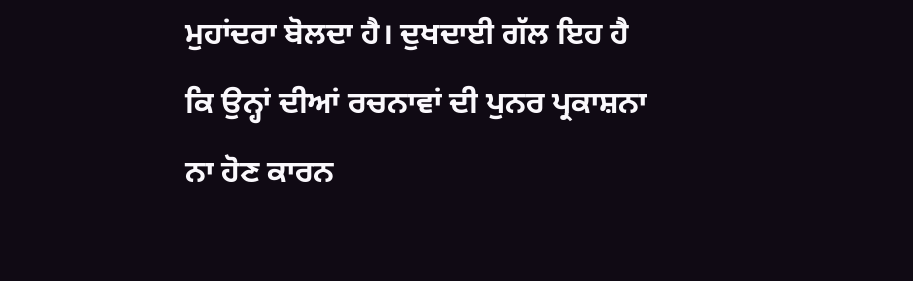ਮੁਹਾਂਦਰਾ ਬੋਲਦਾ ਹੈ। ਦੁਖਦਾਈ ਗੱਲ ਇਹ ਹੈ ਕਿ ਉਨ੍ਹਾਂ ਦੀਆਂ ਰਚਨਾਵਾਂ ਦੀ ਪੁਨਰ ਪ੍ਰਕਾਸ਼ਨਾ ਨਾ ਹੋਣ ਕਾਰਨ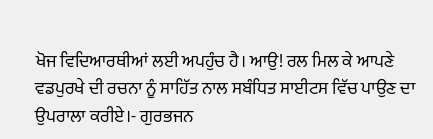ਖੋਜ ਵਿਦਿਆਰਥੀਆਂ ਲਈ ਅਪਹੁੰਚ ਹੈ। ਆਉ! ਰਲ ਮਿਲ ਕੇ ਆਪਣੇ ਵਡਪੁਰਖੇ ਦੀ ਰਚਨਾ ਨੂੰ ਸਾਹਿੱਤ ਨਾਲ ਸਬੰਧਿਤ ਸਾਈਟਸ ਵਿੱਚ ਪਾਉਣ ਦਾ ਉਪਰਾਲਾ ਕਰੀਏ।- ਗੁਰਭਜਨ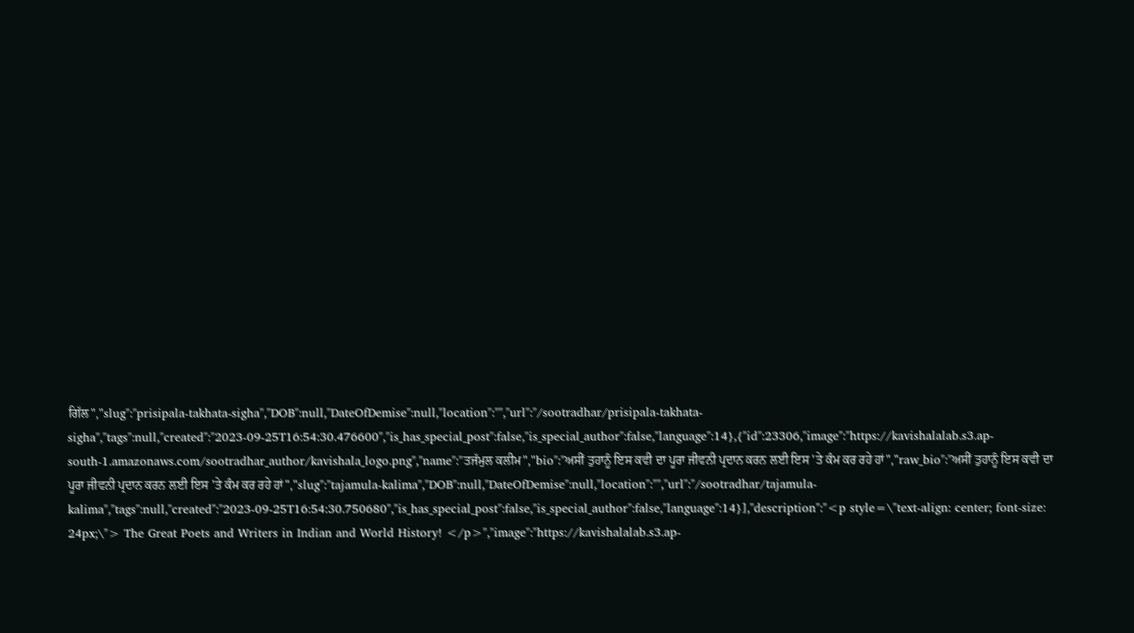ਗਿੱਲ","slug":"prisipala-takhata-sigha","DOB":null,"DateOfDemise":null,"location":"","url":"/sootradhar/prisipala-takhata-sigha","tags":null,"created":"2023-09-25T16:54:30.476600","is_has_special_post":false,"is_special_author":false,"language":14},{"id":23306,"image":"https://kavishalalab.s3.ap-south-1.amazonaws.com/sootradhar_author/kavishala_logo.png","name":"ਤਜੱਮੁਲ ਕਲੀਮ","bio":"ਅਸੀਂ ਤੁਹਾਨੂੰ ਇਸ ਕਵੀ ਦਾ ਪੂਰਾ ਜੀਵਨੀ ਪ੍ਰਦਾਨ ਕਰਨ ਲਈ ਇਸ 'ਤੇ ਕੰਮ ਕਰ ਰਹੇ ਹਾਂ","raw_bio":"ਅਸੀਂ ਤੁਹਾਨੂੰ ਇਸ ਕਵੀ ਦਾ ਪੂਰਾ ਜੀਵਨੀ ਪ੍ਰਦਾਨ ਕਰਨ ਲਈ ਇਸ 'ਤੇ ਕੰਮ ਕਰ ਰਹੇ ਹਾਂ","slug":"tajamula-kalima","DOB":null,"DateOfDemise":null,"location":"","url":"/sootradhar/tajamula-kalima","tags":null,"created":"2023-09-25T16:54:30.750680","is_has_special_post":false,"is_special_author":false,"language":14}],"description":"<p style=\"text-align: center; font-size: 24px;\"> The Great Poets and Writers in Indian and World History! </p>","image":"https://kavishalalab.s3.ap-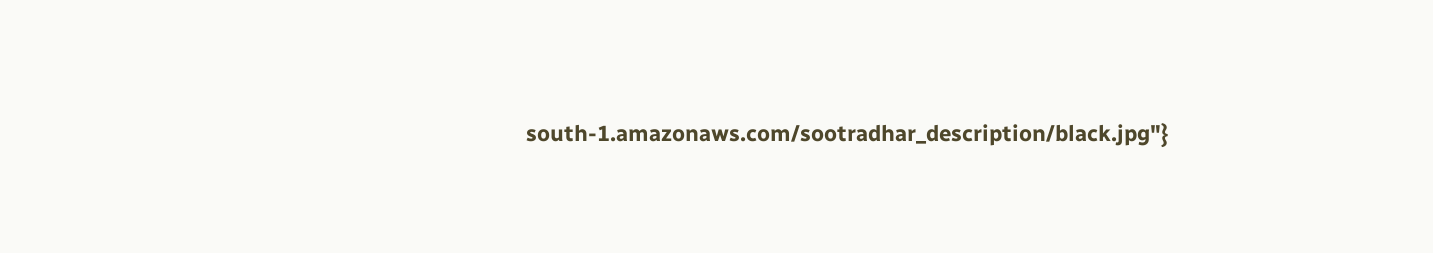south-1.amazonaws.com/sootradhar_description/black.jpg"}